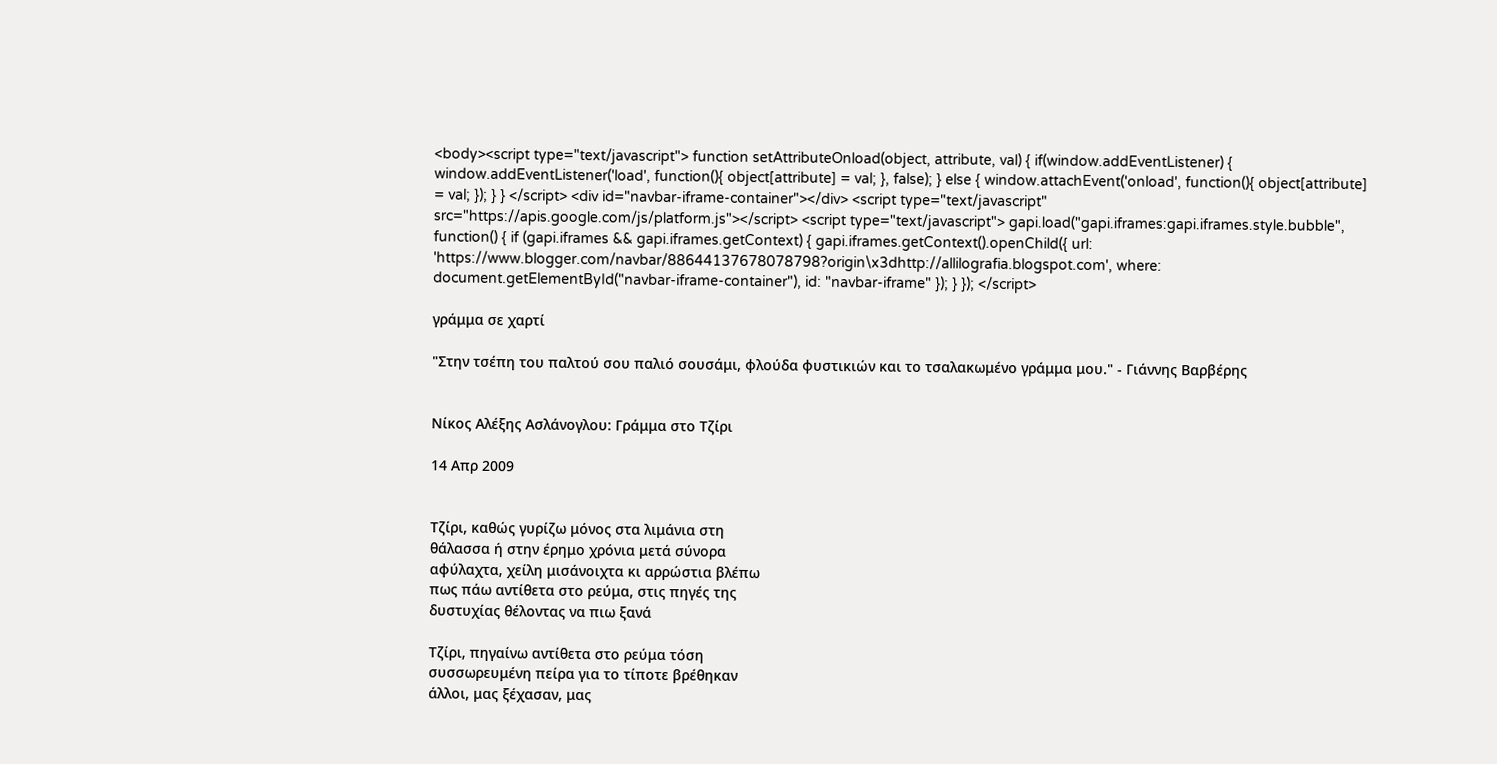<body><script type="text/javascript"> function setAttributeOnload(object, attribute, val) { if(window.addEventListener) { window.addEventListener('load', function(){ object[attribute] = val; }, false); } else { window.attachEvent('onload', function(){ object[attribute] = val; }); } } </script> <div id="navbar-iframe-container"></div> <script type="text/javascript" src="https://apis.google.com/js/platform.js"></script> <script type="text/javascript"> gapi.load("gapi.iframes:gapi.iframes.style.bubble", function() { if (gapi.iframes && gapi.iframes.getContext) { gapi.iframes.getContext().openChild({ url: 'https://www.blogger.com/navbar/88644137678078798?origin\x3dhttp://allilografia.blogspot.com', where: document.getElementById("navbar-iframe-container"), id: "navbar-iframe" }); } }); </script>

γράμμα σε χαρτί

"Στην τσέπη του παλτού σου παλιό σουσάμι, φλούδα φυστικιών και το τσαλακωμένο γράμμα μου." - Γιάννης Βαρβέρης


Νίκος Αλέξης Ασλάνογλου: Γράμμα στο Τζίρι

14 Απρ 2009


Τζίρι, καθώς γυρίζω μόνος στα λιμάνια στη
θάλασσα ή στην έρημο χρόνια μετά σύνορα
αφύλαχτα, χείλη μισάνοιχτα κι αρρώστια βλέπω
πως πάω αντίθετα στο ρεύμα, στις πηγές της
δυστυχίας θέλοντας να πιω ξανά

Τζίρι, πηγαίνω αντίθετα στο ρεύμα τόση
συσσωρευμένη πείρα για το τίποτε βρέθηκαν
άλλοι, μας ξέχασαν, μας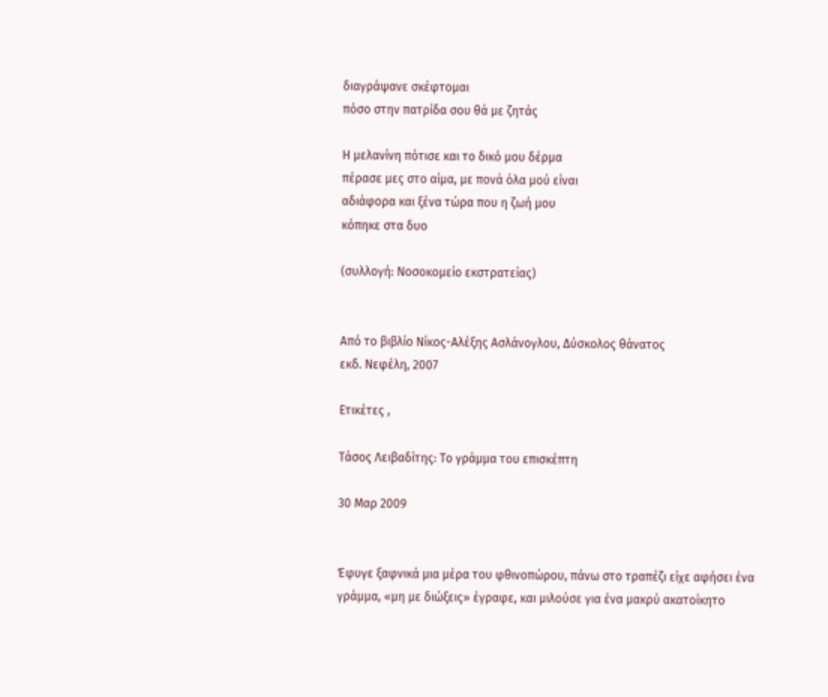διαγράψανε σκέφτομαι
πόσο στην πατρίδα σου θά με ζητάς

Η μελανίνη πότισε και το δικό μου δέρμα
πέρασε μες στο αίμα, με πονά όλα μού είναι
αδιάφορα και ξένα τώρα που η ζωή μου
κόπηκε στα δυο

(συλλογή: Νοσοκομείο εκστρατείας)


Από το βιβλίο Νίκος-Αλέξης Ασλάνογλου, Δύσκολος θάνατος
εκδ. Νεφέλη, 2007

Ετικέτες ,

Τάσος Λειβαδίτης: Το γράμμα του επισκέπτη

30 Μαρ 2009


Έφυγε ξαφνικά μια μέρα του φθινοπώρου, πάνω στο τραπέζι είχε αφήσει ένα γράμμα, «μη με διώξεις» έγραφε, και μιλούσε για ένα μακρύ ακατοίκητο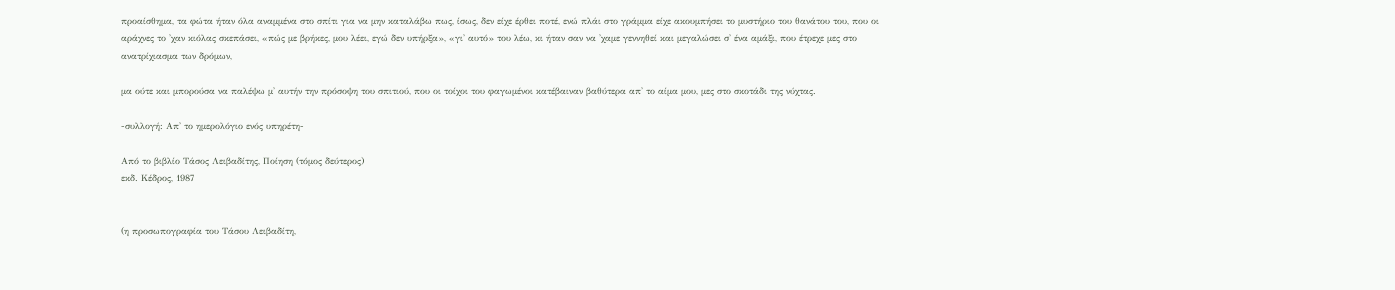προαίσθημα, τα φώτα ήταν όλα αναμμένα στο σπίτι για να μην καταλάβω πως, ίσως, δεν είχε έρθει ποτέ, ενώ πλάι στο γράμμα είχε ακουμπήσει το μυστήριο του θανάτου του, που οι αράχνες το 'χαν κιόλας σκεπάσει, «πώς με βρήκες, μου λέει, εγώ δεν υπήρξα», «γι' αυτό» του λέω, κι ήταν σαν να 'χαμε γεννηθεί και μεγαλώσει σ' ένα αμάξι, που έτρεχε μες στο ανατρίχιασμα των δρόμων,

μα ούτε και μπορούσα να παλέψω μ' αυτήν την πρόσοψη του σπιτιού, που οι τοίχοι του φαγωμένοι κατέβαιναν βαθύτερα απ' το αίμα μου, μες στο σκοτάδι της νύχτας.

-συλλογή: Απ' το ημερολόγιο ενός υπηρέτη-

Από το βιβλίο Τάσος Λειβαδίτης, Ποίηση (τόμος δεύτερος)
εκδ. Κέδρος, 1987


(η προσωπογραφία του Τάσου Λειβαδίτη,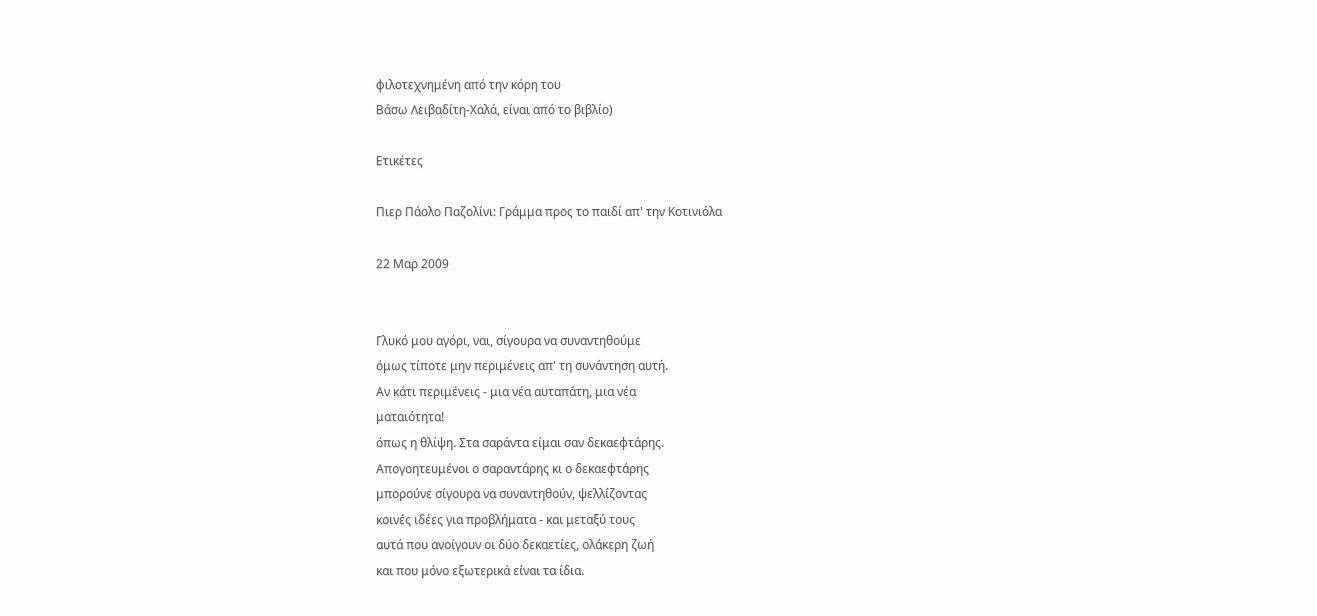φιλοτεχνημένη από την κόρη του
Βάσω Λειβαδίτη-Χαλά, είναι από το βιβλίο)

Ετικέτες

Πιερ Πάολο Παζολίνι: Γράμμα προς το παιδί απ' την Κοτινιόλα

22 Μαρ 2009


Γλυκό μου αγόρι, ναι, σίγουρα να συναντηθούμε
όμως τίποτε μην περιμένεις απ' τη συνάντηση αυτή.
Αν κάτι περιμένεις - μια νέα αυταπάτη, μια νέα
ματαιότητα!
όπως η θλίψη. Στα σαράντα είμαι σαν δεκαεφτάρης.
Απογοητευμένοι ο σαραντάρης κι ο δεκαεφτάρης
μπορούνε σίγουρα να συναντηθούν, ψελλίζοντας
κοινές ιδέες για προβλήματα - και μεταξύ τους
αυτά που ανοίγουν οι δύο δεκαετίες, ολάκερη ζωή
και που μόνο εξωτερικά είναι τα ίδια.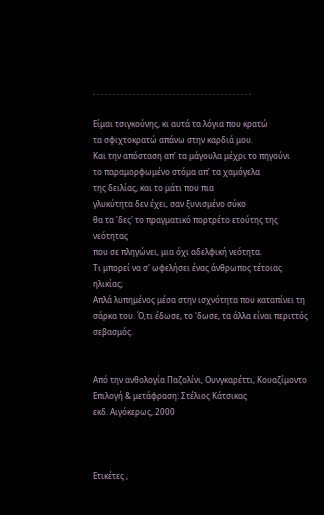. . . . . . . . . . . . . . . . . . . . . . . . . . . . . . . . . . . . . . . .

Είμαι τσιγκούνης, κι αυτά τα λόγια που κρατώ
τα σφιχτοκρατώ απάνω στην καρδιά μου.
Και την απόσταση απ' τα μάγουλα μέχρι το πηγούνι
το παραμορφωμένο στόμα απ' τα χαμόγελα
της δειλίας, και το μάτι που πια
γλυκύτητα δεν έχει, σαν ξυνισμένο σύκο
θα τα 'δες' το πραγματικό πορτρέτο ετούτης της
νεότητας
που σε πληγώνει, μια όχι αδελφική νεότητα.
Τι μπορεί να σ' ωφελήσει ένας άνθρωπος τέτοιας
ηλικίας;
Απλά λυπημένος μέσα στην ισχνότητα που καταπίνει τη
σάρκα του. Ό,τι έδωσε, το 'δωσε, τα άλλα είναι περιττός
σεβασμός.


Από την ανθολογία Παζολίνι, Ουνγκαρέττι, Κουαζίμοντο
Επιλογή & μετάφραση: Στέλιος Κάτσικας
εκδ. Αιγόκερως, 2000



Ετικέτες ,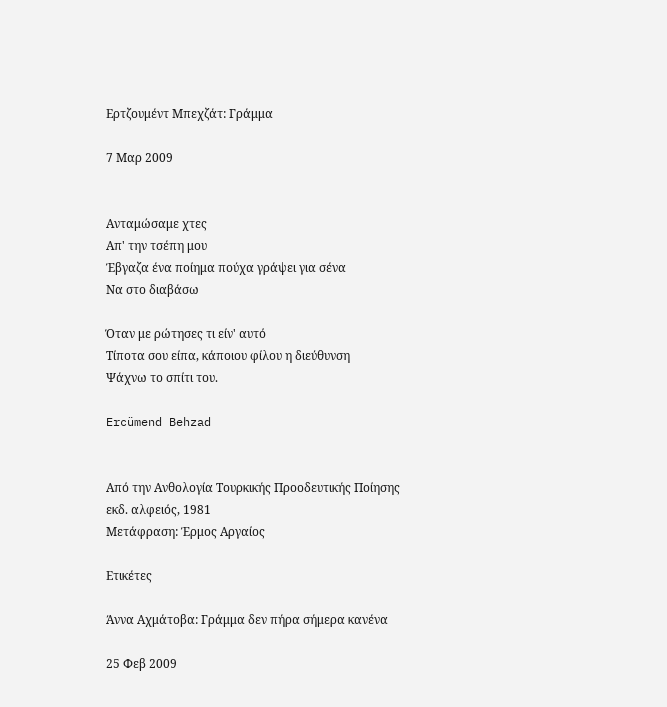Ερτζουμέντ Μπεχζάτ: Γράμμα

7 Μαρ 2009


Ανταμώσαμε χτες
Απ' την τσέπη μου
Έβγαζα ένα ποίημα πούχα γράψει για σένα
Να στο διαβάσω

Όταν με ρώτησες τι είν' αυτό
Τίποτα σου είπα, κάποιου φίλου η διεύθυνση
Ψάχνω το σπίτι του.

Ercümend Behzad


Από την Ανθολογία Τουρκικής Προοδευτικής Ποίησης
εκδ. αλφειός, 1981
Μετάφραση: Έρμος Αργαίος

Ετικέτες

Άννα Αχμάτοβα: Γράμμα δεν πήρα σήμερα κανένα

25 Φεβ 2009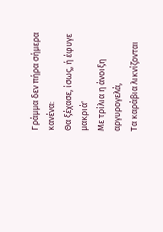Γράμμα δεν πήρα σήμερα κανένα:
Θα ξέχασε, ίσως, ή έφυγε μακριά'
Με τρίλια η άνοιξη αργυρογελά,
Τα καράβια λικνίζονται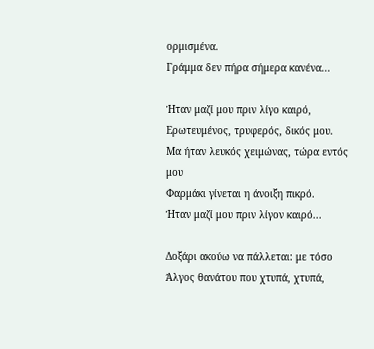ορμισμένα.
Γράμμα δεν πήρα σήμερα κανένα...

Ήταν μαζί μου πριν λίγο καιρό,
Ερωτευμένος, τρυφερός, δικός μου.
Μα ήταν λευκός χειμώνας, τώρα εντός μου
Φαρμάκι γίνεται η άνοιξη πικρό.
Ήταν μαζί μου πριν λίγον καιρό...

Δοξάρι ακούω να πάλλεται: με τόσο
Άλγος θανάτου που χτυπά, χτυπά,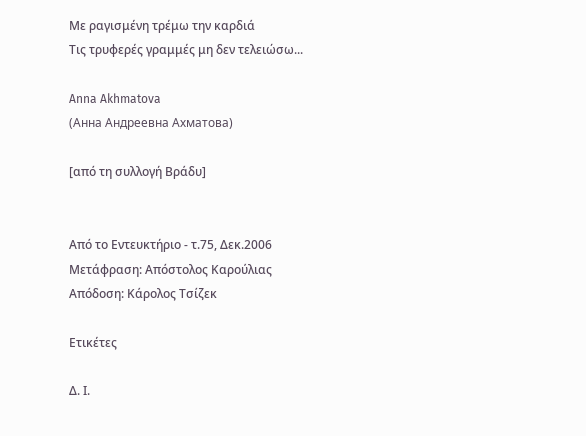Με ραγισμένη τρέμω την καρδιά
Τις τρυφερές γραμμές μη δεν τελειώσω...

Anna Akhmatova
(Анна Андреевна Ахматова)

[από τη συλλογή Βράδυ]


Από το Εντευκτήριο - τ.75, Δεκ.2006
Μετάφραση: Απόστολος Καρούλιας
Απόδοση: Κάρολος Τσίζεκ

Ετικέτες

Δ. Ι.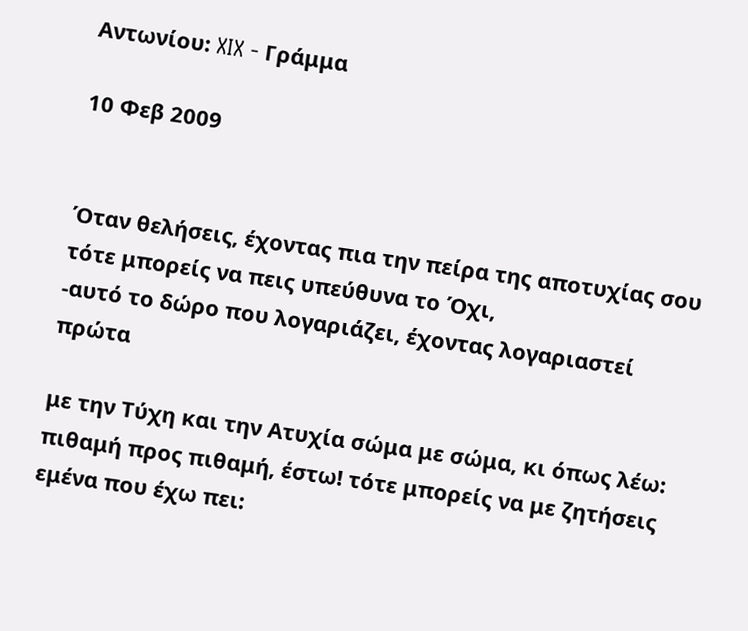Αντωνίου: XIX - Γράμμα

10 Φεβ 2009


Όταν θελήσεις, έχοντας πια την πείρα της αποτυχίας σου
τότε μπορείς να πεις υπεύθυνα το Όχι,
-αυτό το δώρο που λογαριάζει, έχοντας λογαριαστεί πρώτα

με την Τύχη και την Ατυχία σώμα με σώμα, κι όπως λέω:
πιθαμή προς πιθαμή, έστω! τότε μπορείς να με ζητήσεις
εμένα που έχω πει: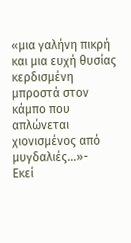«μια γαλήνη πικρή και μια ευχή θυσίας κερδισμένη
μπροστά στον κάμπο που απλώνεται χιονισμένος από μυγδαλιές...»-
Εκεί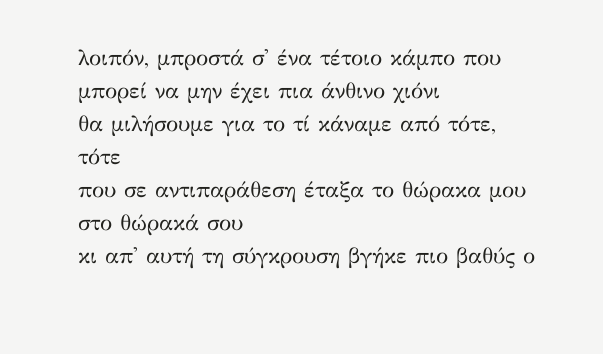λοιπόν, μπροστά σ' ένα τέτοιο κάμπο που μπορεί να μην έχει πια άνθινο χιόνι
θα μιλήσουμε για το τί κάναμε από τότε, τότε
που σε αντιπαράθεση έταξα το θώρακα μου στο θώρακά σου
κι απ' αυτή τη σύγκρουση βγήκε πιο βαθύς ο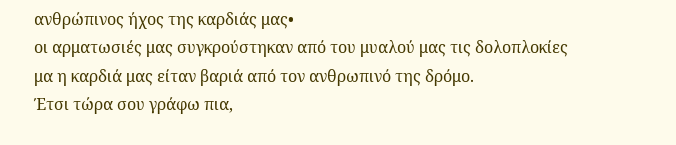ανθρώπινος ήχος της καρδιάς μας•
οι αρματωσιές μας συγκρούστηκαν από του μυαλού μας τις δολοπλοκίες
μα η καρδιά μας είταν βαριά από τον ανθρωπινό της δρόμο.
Έτσι τώρα σου γράφω πια,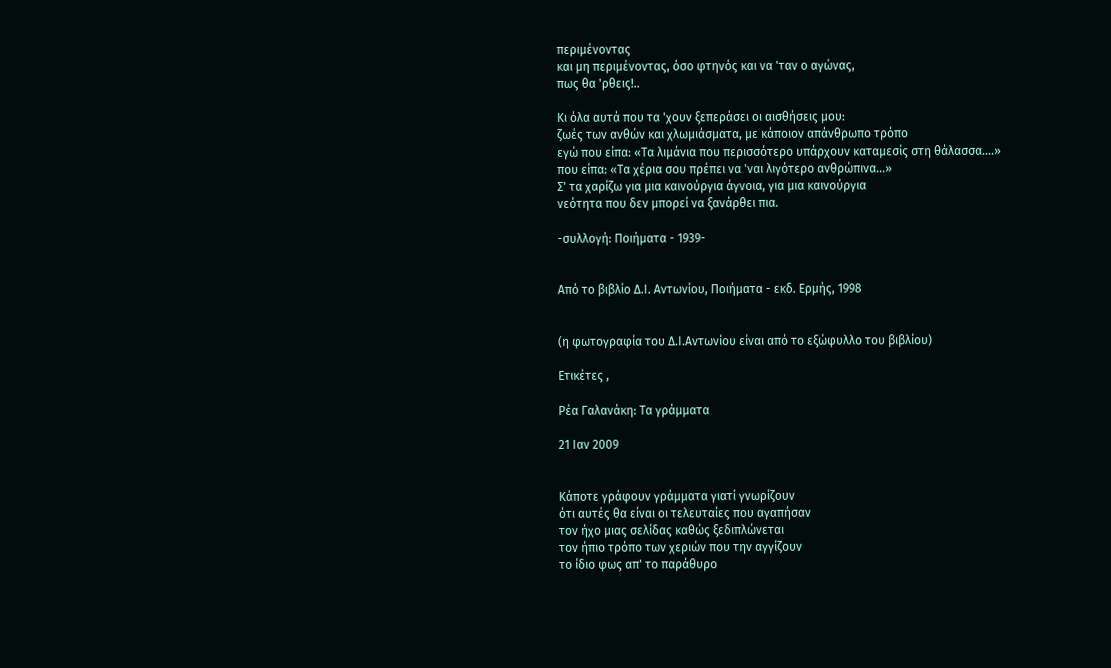περιμένοντας
και μη περιμένοντας, όσο φτηνός και να 'ταν ο αγώνας,
πως θα 'ρθεις!..

Κι όλα αυτά που τα 'χουν ξεπεράσει οι αισθήσεις μου:
ζωές των ανθών και χλωμιάσματα, με κάποιον απάνθρωπο τρόπο
εγώ που είπα: «Τα λιμάνια που περισσότερο υπάρχουν καταμεσίς στη θάλασσα....»
που είπα: «Τα χέρια σου πρέπει να 'ναι λιγότερο ανθρώπινα...»
Σ' τα χαρίζω για μια καινούργια άγνοια, για μια καινούργια
νεότητα που δεν μπορεί να ξανάρθει πια.

-συλλογή: Ποιήματα - 1939-


Από το βιβλίο Δ.Ι. Αντωνίου, Ποιήματα - εκδ. Ερμής, 1998


(η φωτογραφία του Δ.Ι.Αντωνίου είναι από το εξώφυλλο του βιβλίου)

Ετικέτες ,

Ρέα Γαλανάκη: Τα γράμματα

21 Ιαν 2009


Κάποτε γράφουν γράμματα γιατί γνωρίζουν
ότι αυτές θα είναι οι τελευταίες που αγαπήσαν
τον ήχο μιας σελίδας καθώς ξεδιπλώνεται
τον ήπιο τρόπο των χεριών που την αγγίζουν
το ίδιο φως απ' το παράθυρο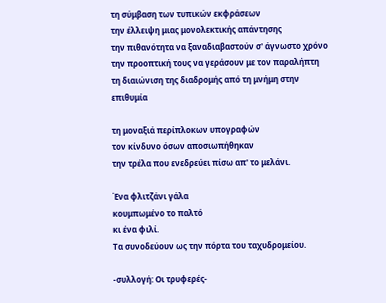τη σύμβαση των τυπικών εκφράσεων
την έλλειψη μιας μονολεκτικής απάντησης
την πιθανότητα να ξαναδιαβαστούν σ' άγνωστο χρόνο
την προοπτική τους να γεράσουν με τον παραλήπτη
τη διαιώνιση της διαδρομής από τη μνήμη στην επιθυμία

τη μοναξιά περίπλοκων υπογραφών
τον κίνδυνο όσων αποσιωπήθηκαν
την τρέλα που ενεδρεύει πίσω απ' το μελάνι.

Ένα φλιτζάνι γάλα
κουμπωμένο το παλτό
κι ένα φιλί.
Τα συνοδεύουν ως την πόρτα του ταχυδρομείου.

-συλλογή: Οι τρυφερές-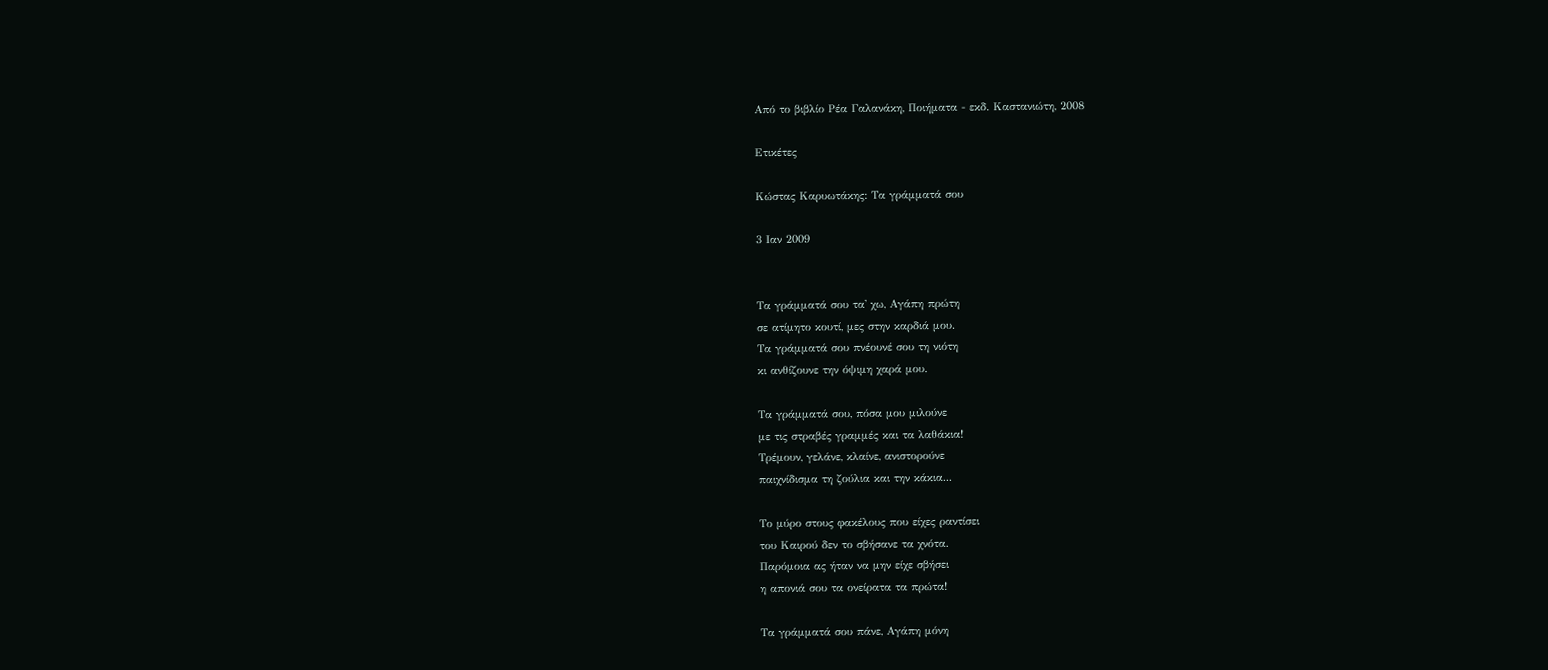Από το βιβλίο Ρέα Γαλανάκη, Ποιήματα - εκδ. Καστανιώτη, 2008

Ετικέτες

Κώστας Καρυωτάκης: Τα γράμματά σου

3 Ιαν 2009


Τα γράμματά σου τα' χω, Αγάπη πρώτη
σε ατίμητο κουτί, μες στην καρδιά μου.
Τα γράμματά σου πνέουνέ σου τη νιότη
κι ανθίζουνε την όψιμη χαρά μου.

Τα γράμματά σου, πόσα μου μιλούνε
με τις στραβές γραμμές και τα λαθάκια!
Τρέμουν, γελάνε, κλαίνε, ανιστορούνε
παιχνίδισμα τη ζούλια και την κάκια...

Το μύρο στους φακέλους που είχες ραντίσει
του Καιρού δεν το σβήσανε τα χνότα.
Παρόμοια ας ήταν να μην είχε σβήσει
η απονιά σου τα ονείρατα τα πρώτα!

Τα γράμματά σου πάνε, Αγάπη μόνη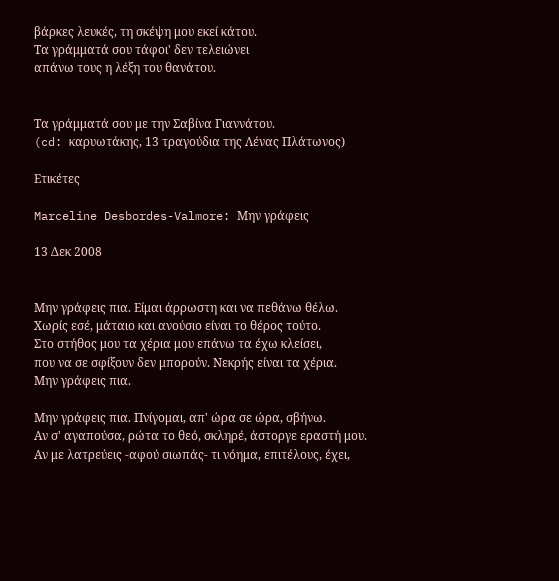βάρκες λευκές, τη σκέψη μου εκεί κάτου.
Τα γράμματά σου τάφοι' δεν τελειώνει
απάνω τους η λέξη του θανάτου.


Τα γράμματά σου με την Σαβίνα Γιαννάτου.
(cd: καρυωτάκης, 13 τραγούδια της Λένας Πλάτωνος)

Ετικέτες

Marceline Desbordes-Valmore: Μην γράφεις

13 Δεκ 2008


Μην γράφεις πια. Είμαι άρρωστη και να πεθάνω θέλω.
Χωρίς εσέ, μάταιο και ανούσιο είναι το θέρος τούτο.
Στο στήθος μου τα χέρια μου επάνω τα έχω κλείσει,
που να σε σφίξουν δεν μπορούν. Νεκρής είναι τα χέρια.
Μην γράφεις πια.

Μην γράφεις πια. Πνίγομαι, απ' ώρα σε ώρα, σβήνω.
Αν σ' αγαπούσα, ρώτα το θεό, σκληρέ, άστοργε εραστή μου.
Αν με λατρεύεις -αφού σιωπάς- τι νόημα, επιτέλους, έχει,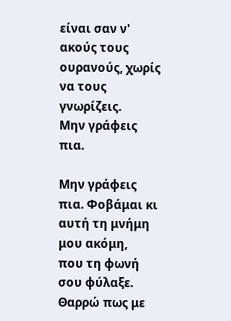είναι σαν ν' ακούς τους ουρανούς, χωρίς να τους γνωρίζεις.
Μην γράφεις πια.

Μην γράφεις πια. Φοβάμαι κι αυτή τη μνήμη μου ακόμη,
που τη φωνή σου φύλαξε. Θαρρώ πως με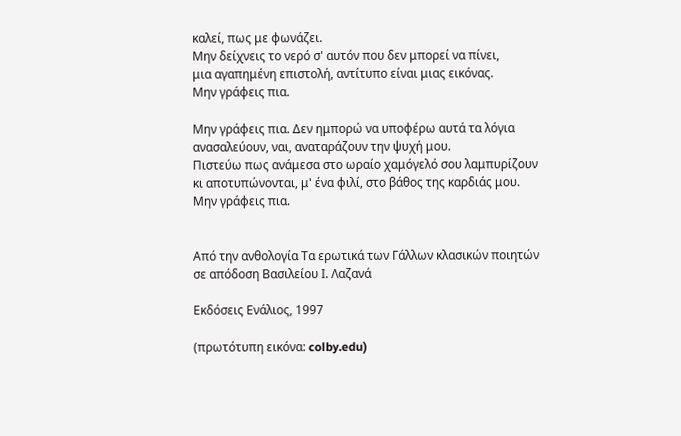καλεί, πως με φωνάζει.
Μην δείχνεις το νερό σ' αυτόν που δεν μπορεί να πίνει,
μια αγαπημένη επιστολή, αντίτυπο είναι μιας εικόνας.
Μην γράφεις πια.

Μην γράφεις πια. Δεν ημπορώ να υποφέρω αυτά τα λόγια
ανασαλεύουν, ναι, αναταράζουν την ψυχή μου.
Πιστεύω πως ανάμεσα στο ωραίο χαμόγελό σου λαμπυρίζουν
κι αποτυπώνονται, μ' ένα φιλί, στο βάθος της καρδιάς μου.
Μην γράφεις πια.


Από την ανθολογία Τα ερωτικά των Γάλλων κλασικών ποιητών
σε απόδοση Βασιλείου Ι. Λαζανά

Εκδόσεις Ενάλιος, 1997

(πρωτότυπη εικόνα: colby.edu)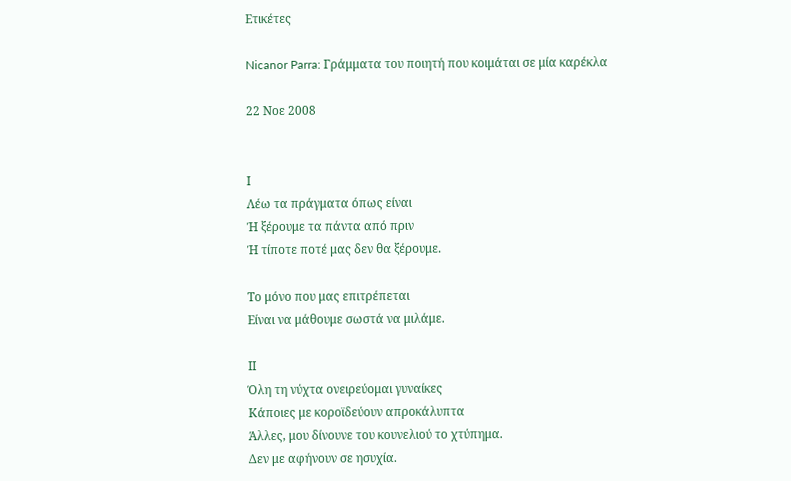Ετικέτες

Nicanor Parra: Γράμματα του ποιητή που κοιμάται σε μία καρέκλα

22 Νοε 2008


Ι
Λέω τα πράγματα όπως είναι
Ή ξέρουμε τα πάντα από πριν
Ή τίποτε ποτέ μας δεν θα ξέρουμε.

Το μόνο που μας επιτρέπεται
Είναι να μάθουμε σωστά να μιλάμε.

ΙΙ
Όλη τη νύχτα ονειρεύομαι γυναίκες
Κάποιες με κοροϊδεύουν απροκάλυπτα
Άλλες, μου δίνουνε του κουνελιού το χτύπημα.
Δεν με αφήνουν σε ησυχία.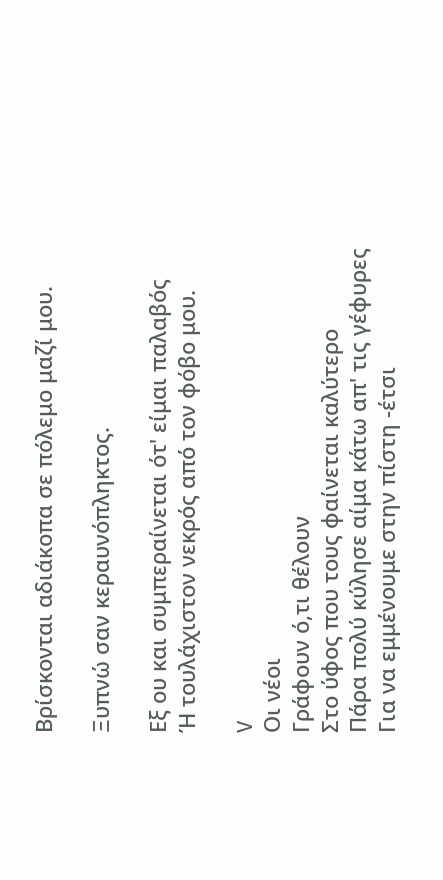Βρίσκονται αδιάκοπα σε πόλεμο μαζί μου.

Ξυπνώ σαν κεραυνόπληκτος.

Εξ ου και συμπεραίνεται ότ' είμαι παλαβός
Ή τουλάχιστον νεκρός από τον φόβο μου.

V
Οι νέοι
Γράφουν ό,τι θέλουν
Στο ύφος που τους φαίνεται καλύτερο
Πάρα πολύ κύλησε αίμα κάτω απ' τις γέφυρες
Για να εμμένουμε στην πίστη -έτσι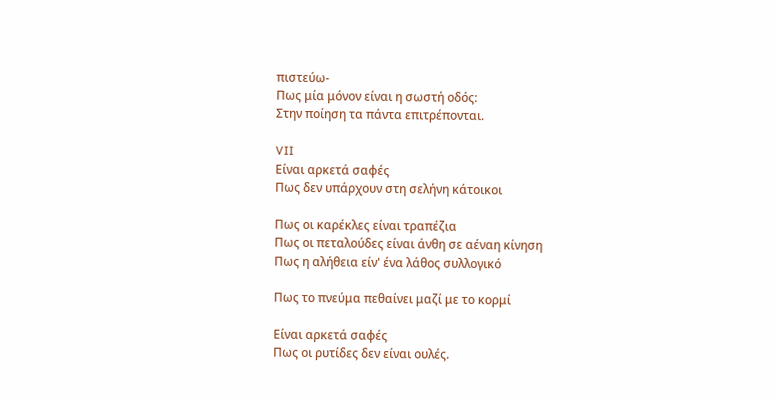πιστεύω-
Πως μία μόνον είναι η σωστή οδός:
Στην ποίηση τα πάντα επιτρέπονται.

VII
Είναι αρκετά σαφές
Πως δεν υπάρχουν στη σελήνη κάτοικοι

Πως οι καρέκλες είναι τραπέζια
Πως οι πεταλούδες είναι άνθη σε αέναη κίνηση
Πως η αλήθεια είν' ένα λάθος συλλογικό

Πως το πνεύμα πεθαίνει μαζί με το κορμί

Είναι αρκετά σαφές
Πως οι ρυτίδες δεν είναι ουλές.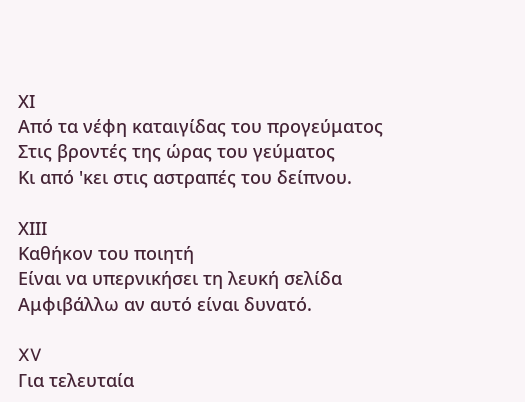ΧΙ
Από τα νέφη καταιγίδας του προγεύματος
Στις βροντές της ώρας του γεύματος
Κι από 'κει στις αστραπές του δείπνου.

ΧΙΙΙ
Καθήκον του ποιητή
Είναι να υπερνικήσει τη λευκή σελίδα
Αμφιβάλλω αν αυτό είναι δυνατό.

XV
Για τελευταία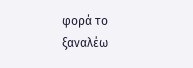φορά το ξαναλέω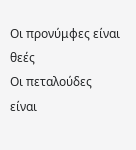Οι προνύμφες είναι θεές
Οι πεταλούδες είναι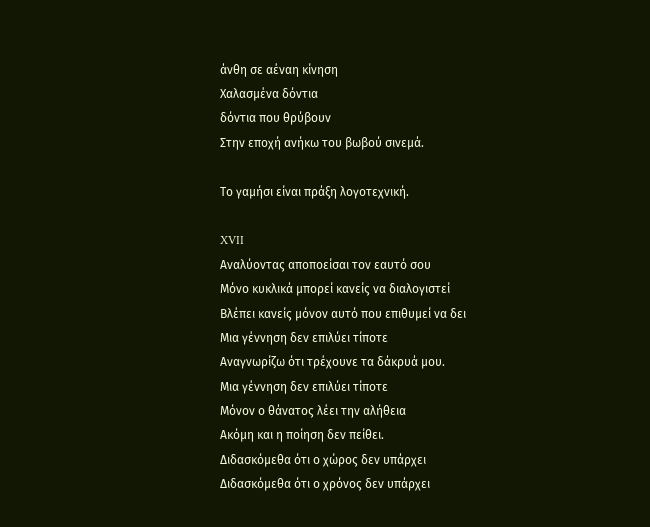άνθη σε αέναη κίνηση
Χαλασμένα δόντια
δόντια που θρύβουν
Στην εποχή ανήκω του βωβού σινεμά.

Το γαμήσι είναι πράξη λογοτεχνική.

XVII
Αναλύοντας αποποείσαι τον εαυτό σου
Μόνο κυκλικά μπορεί κανείς να διαλογιστεί
Βλέπει κανείς μόνον αυτό που επιθυμεί να δει
Μια γέννηση δεν επιλύει τίποτε
Αναγνωρίζω ότι τρέχουνε τα δάκρυά μου.
Μια γέννηση δεν επιλύει τίποτε
Μόνον ο θάνατος λέει την αλήθεια
Ακόμη και η ποίηση δεν πείθει.
Διδασκόμεθα ότι ο χώρος δεν υπάρχει
Διδασκόμεθα ότι ο χρόνος δεν υπάρχει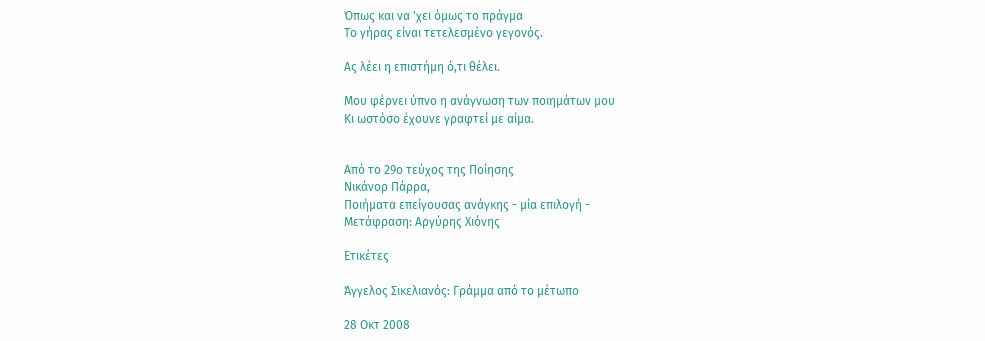Όπως και να 'χει όμως το πράγμα
Το γήρας είναι τετελεσμένο γεγονός.

Ας λέει η επιστήμη ό,τι θέλει.

Μου φέρνει ύπνο η ανάγνωση των ποιημάτων μου
Κι ωστόσο έχουνε γραφτεί με αίμα.


Από το 29ο τεύχος της Ποίησης
Νικάνορ Πάρρα,
Ποιήματα επείγουσας ανάγκης - μία επιλογή -
Μετάφραση: Αργύρης Χιόνης

Ετικέτες

Άγγελος Σικελιανός: Γράμμα από το μέτωπο

28 Οκτ 2008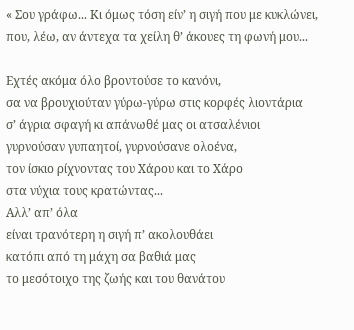« Σου γράφω... Κι όμως τόση είν’ η σιγή που με κυκλώνει,
που, λέω, αν άντεχα τα χείλη θ’ άκουες τη φωνή μου...

Εχτές ακόμα όλο βροντούσε το κανόνι,
σα να βρουχιούταν γύρω-γύρω στις κορφές λιοντάρια
σ’ άγρια σφαγή κι απάνωθέ μας οι ατσαλένιοι
γυρνούσαν γυπαητοί, γυρνούσανε ολοένα,
τον ίσκιο ρίχνοντας του Χάρου και το Χάρο
στα νύχια τους κρατώντας...
Αλλ’ απ’ όλα
είναι τρανότερη η σιγή π’ ακολουθάει
κατόπι από τη μάχη σα βαθιά μας
το μεσότοιχο της ζωής και του θανάτου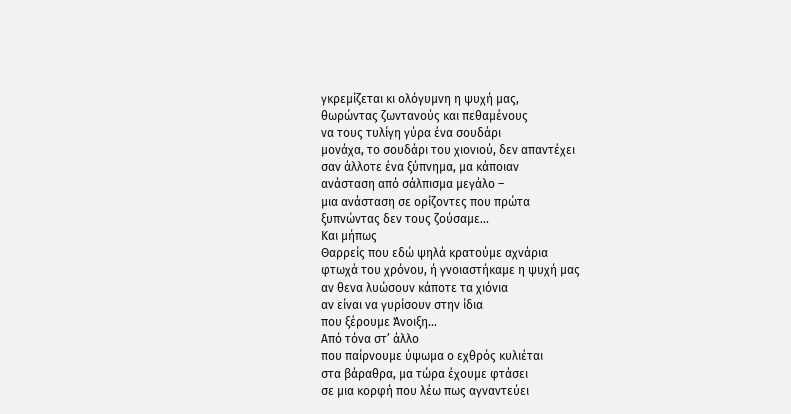γκρεμίζεται κι ολόγυμνη η ψυχή μας,
θωρώντας ζωντανούς και πεθαμένους
να τους τυλίγη γύρα ένα σουδάρι
μονάχα, το σουδάρι του χιονιού, δεν απαντέχει
σαν άλλοτε ένα ξύπνημα, μα κάποιαν
ανάσταση από σάλπισμα μεγάλο –
μια ανάσταση σε ορίζοντες που πρώτα
ξυπνώντας δεν τους ζούσαμε...
Και μήπως
Θαρρείς που εδώ ψηλά κρατούμε αχνάρια
φτωχά του χρόνου, ή γνοιαστήκαμε η ψυχή μας
αν θενα λυώσουν κάποτε τα χιόνια
αν είναι να γυρίσουν στην ίδια
που ξέρουμε Άνοιξη...
Από τόνα στ’ άλλο
που παίρνουμε ύψωμα ο εχθρός κυλιέται
στα βάραθρα, μα τώρα έχουμε φτάσει
σε μια κορφή που λέω πως αγναντεύει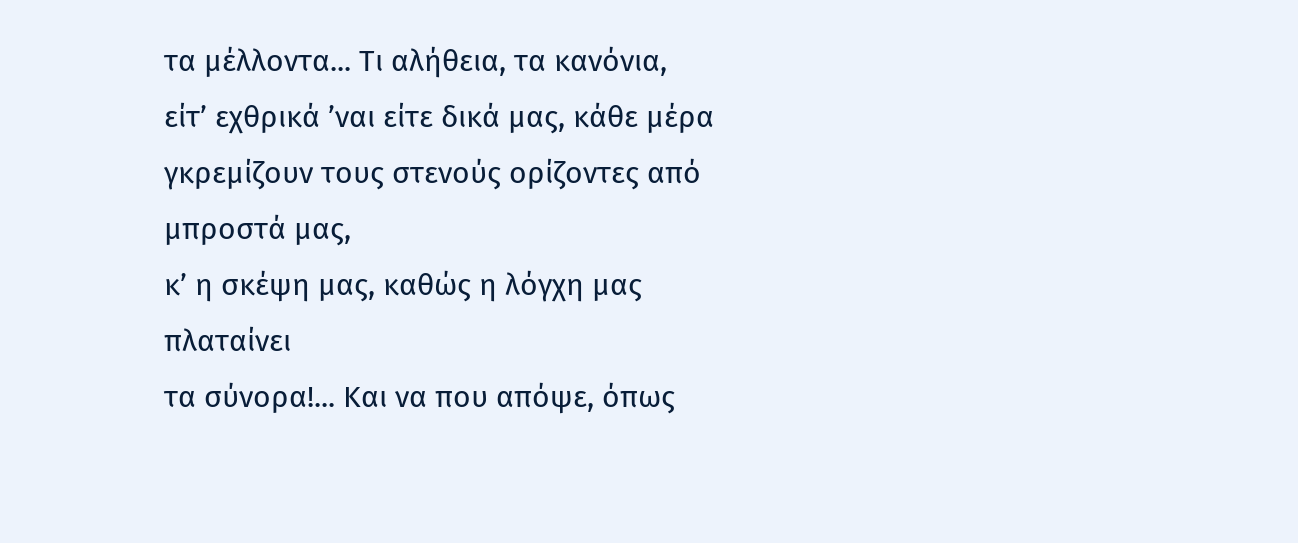τα μέλλοντα... Τι αλήθεια, τα κανόνια,
είτ’ εχθρικά ’ναι είτε δικά μας, κάθε μέρα
γκρεμίζουν τους στενούς ορίζοντες από μπροστά μας,
κ’ η σκέψη μας, καθώς η λόγχη μας πλαταίνει
τα σύνορα!... Και να που απόψε, όπως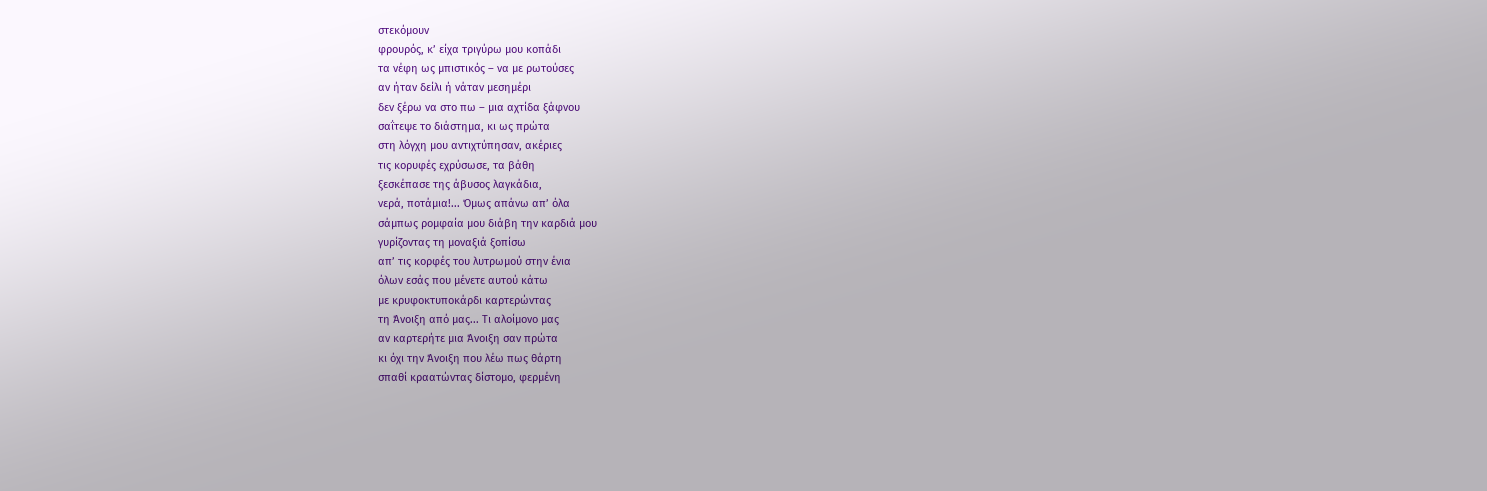στεκόμουν
φρουρός, κ’ είχα τριγύρω μου κοπάδι
τα νέφη ως μπιστικός – να με ρωτούσες
αν ήταν δείλι ή νάταν μεσημέρι
δεν ξέρω να στο πω – μια αχτίδα ξάφνου
σαΐτεψε το διάστημα, κι ως πρώτα
στη λόγχη μου αντιχτύπησαν, ακέριες
τις κορυφές εχρύσωσε, τα βάθη
ξεσκέπασε της άβυσος λαγκάδια,
νερά, ποτάμια!... Όμως απάνω απ’ όλα
σάμπως ρομφαία μου διάβη την καρδιά μου
γυρίζοντας τη μοναξιά ξοπίσω
απ’ τις κορφές του λυτρωμού στην ένια
όλων εσάς που μένετε αυτού κάτω
με κρυφοκτυποκάρδι καρτερώντας
τη Άνοιξη από μας... Τι αλοίμονο μας
αν καρτερήτε μια Άνοιξη σαν πρώτα
κι όχι την Άνοιξη που λέω πως θάρτη
σπαθί κραατώντας δίστομο, φερμένη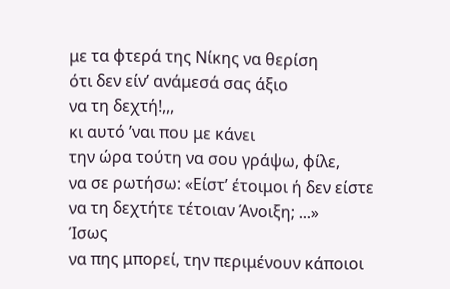με τα φτερά της Νίκης να θερίση
ότι δεν είν’ ανάμεσά σας άξιο
να τη δεχτή!,,,
κι αυτό ’ναι που με κάνει
την ώρα τούτη να σου γράψω, φίλε,
να σε ρωτήσω: «Είστ’ έτοιμοι ή δεν είστε
να τη δεχτήτε τέτοιαν Άνοιξη; ...»
Ίσως
να πης μπορεί, την περιμένουν κάποιοι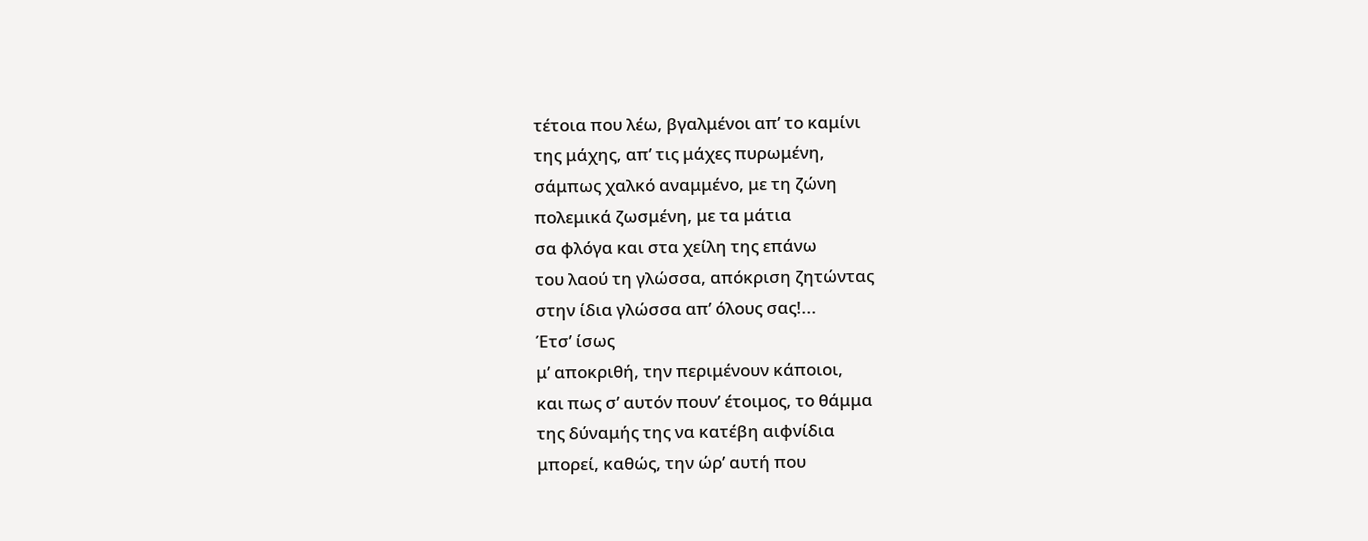τέτοια που λέω, βγαλμένοι απ’ το καμίνι
της μάχης, απ’ τις μάχες πυρωμένη,
σάμπως χαλκό αναμμένο, με τη ζώνη
πολεμικά ζωσμένη, με τα μάτια
σα φλόγα και στα χείλη της επάνω
του λαού τη γλώσσα, απόκριση ζητώντας
στην ίδια γλώσσα απ’ όλους σας!...
Έτσ’ ίσως
μ’ αποκριθή, την περιμένουν κάποιοι,
και πως σ’ αυτόν πουν’ έτοιμος, το θάμμα
της δύναμής της να κατέβη αιφνίδια
μπορεί, καθώς, την ώρ’ αυτή που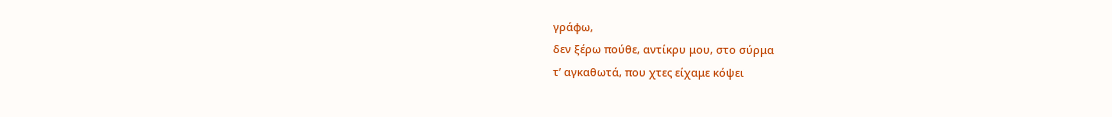γράφω,
δεν ξέρω πούθε, αντίκρυ μου, στο σύρμα
τ’ αγκαθωτά, που χτες είχαμε κόψει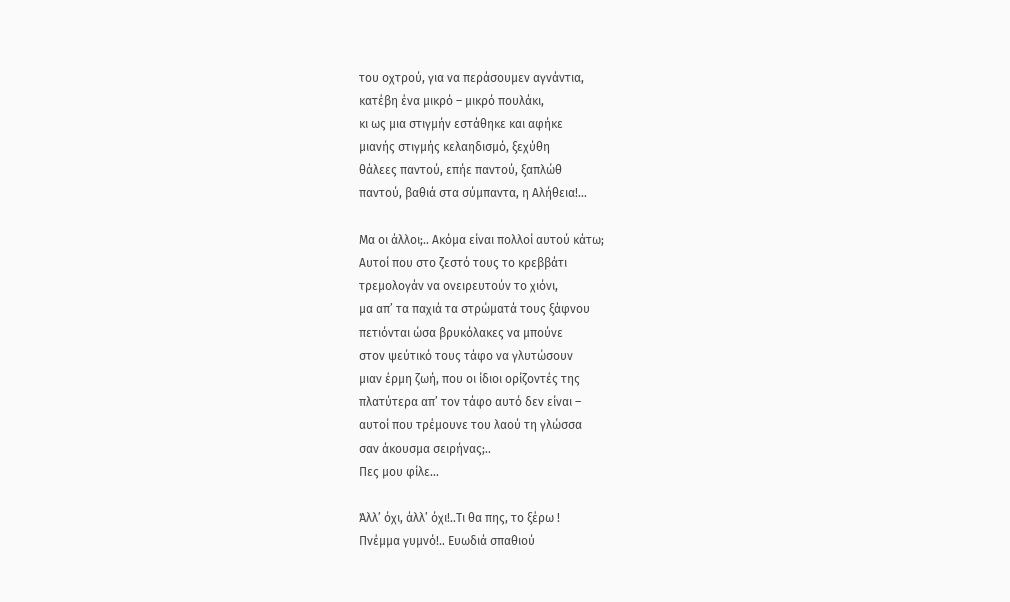του οχτρού, για να περάσουμεν αγνάντια,
κατέβη ένα μικρό – μικρό πουλάκι,
κι ως μια στιγμήν εστάθηκε και αφήκε
μιανής στιγμής κελαηδισμό, ξεχύθη
θάλεες παντού, επήε παντού, ξαπλώθ
παντού, βαθιά στα σύμπαντα, η Αλήθεια!...

Mα οι άλλοι;.. Aκόμα είναι πολλοί αυτού κάτω;
Αυτοί που στο ζεστό τους το κρεββάτι
τρεμολογάν να ονειρευτούν το χιόνι,
μα απ’ τα παχιά τα στρώματά τους ξάφνου
πετιόνται ώσα βρυκόλακες να μπούνε
στον ψεύτικό τους τάφο να γλυτώσουν
μιαν έρμη ζωή, που οι ίδιοι ορίζοντές της
πλατύτερα απ’ τον τάφο αυτό δεν είναι –
αυτοί που τρέμουνε του λαού τη γλώσσα
σαν άκουσμα σειρήνας;..
Πες μου φίλε...

Άλλ’ όχι, άλλ’ όχι!..Τι θα πης, το ξέρω !
Πνέμμα γυμνό!.. Ευωδιά σπαθιού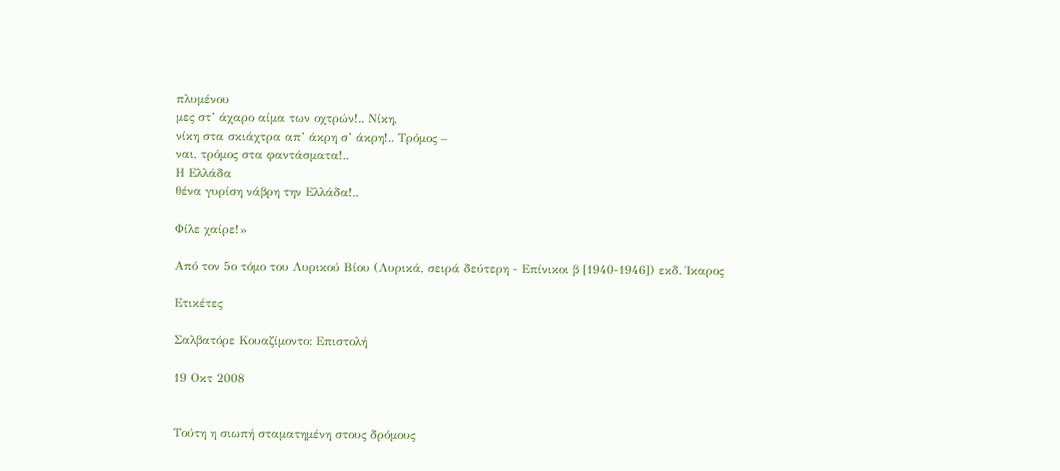πλυμένου
μες στ’ άχαρο αίμα των οχτρών!.. Νίκη,
νίκη στα σκιάχτρα απ’ άκρη σ’ άκρη!.. Τρόμος –
ναι, τρόμος στα φαντάσματα!..
Η Ελλάδα
θένα γυρίση νάβρη την Ελλάδα!..

Φίλε χαίρε!»

Από τον 5ο τόμο του Λυρικού Βίου (Λυρικά, σειρά δεύτερη - Επίνικοι β [1940-1946]) εκδ. Ίκαρος

Ετικέτες

Σαλβατόρε Κουαζίμοντο: Επιστολή

19 Οκτ 2008


Τούτη η σιωπή σταματημένη στους δρόμους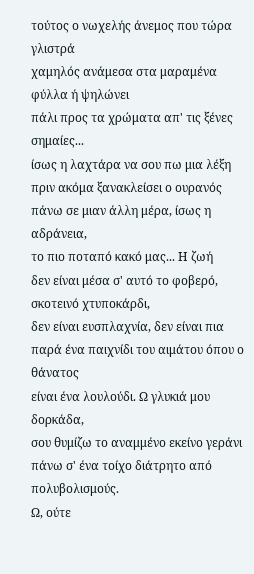τούτος ο νωχελής άνεμος που τώρα γλιστρά
χαμηλός ανάμεσα στα μαραμένα φύλλα ή ψηλώνει
πάλι προς τα χρώματα απ' τις ξένες σημαίες...
ίσως η λαχτάρα να σου πω μια λέξη
πριν ακόμα ξανακλείσει ο ουρανός
πάνω σε μιαν άλλη μέρα, ίσως η αδράνεια,
το πιο ποταπό κακό μας... Η ζωή
δεν είναι μέσα σ' αυτό το φοβερό, σκοτεινό χτυποκάρδι,
δεν είναι ευσπλαχνία, δεν είναι πια
παρά ένα παιχνίδι του αιμάτου όπου ο θάνατος
είναι ένα λουλούδι. Ω γλυκιά μου δορκάδα,
σου θυμίζω το αναμμένο εκείνο γεράνι
πάνω σ' ένα τοίχο διάτρητο από πολυβολισμούς.
Ω, ούτε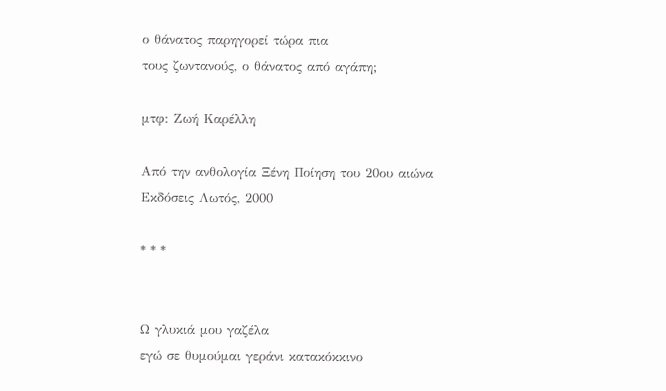ο θάνατος παρηγορεί τώρα πια
τους ζωντανούς, ο θάνατος από αγάπη;

μτφ: Ζωή Καρέλλη

Από την ανθολογία Ξένη Ποίηση του 20ου αιώνα
Εκδόσεις Λωτός, 2000

* * *


Ω γλυκιά μου γαζέλα
εγώ σε θυμούμαι γεράνι κατακόκκινο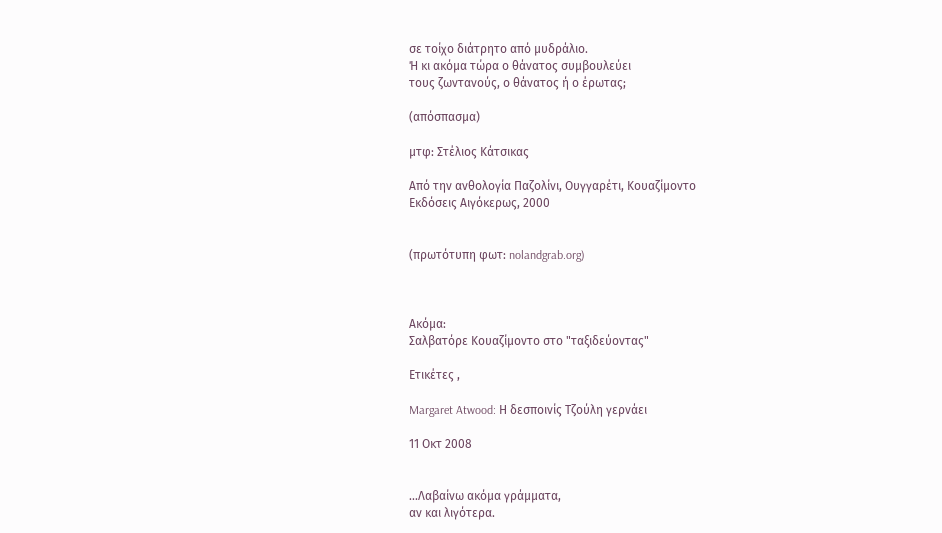σε τοίχο διάτρητο από μυδράλιο.
Ή κι ακόμα τώρα ο θάνατος συμβουλεύει
τους ζωντανούς, ο θάνατος ή ο έρωτας;

(απόσπασμα)

μτφ: Στέλιος Κάτσικας

Από την ανθολογία Παζολίνι, Ουγγαρέτι, Κουαζίμοντο
Εκδόσεις Αιγόκερως, 2000


(πρωτότυπη φωτ: nolandgrab.org)



Aκόμα:
Σαλβατόρε Κουαζίμοντο στο "ταξιδεύοντας"

Ετικέτες ,

Margaret Atwood: Η δεσποινίς Τζούλη γερνάει

11 Οκτ 2008


...Λαβαίνω ακόμα γράμματα,
αν και λιγότερα.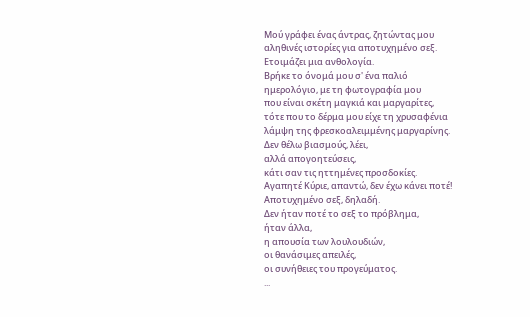Μού γράφει ένας άντρας, ζητώντας μου
αληθινές ιστορίες για αποτυχημένο σεξ.
Ετοιμάζει μια ανθολογία.
Βρήκε το όνομά μου σ' ένα παλιό
ημερολόγιο, με τη φωτογραφία μου
που είναι σκέτη μαγκιά και μαργαρίτες,
τότε που το δέρμα μου είχε τη χρυσαφένια
λάμψη της φρεσκοαλειμμένης μαργαρίνης.
Δεν θέλω βιασμούς, λέει,
αλλά απογοητεύσεις,
κάτι σαν τις ηττημένες προσδοκίες.
Αγαπητέ Κύριε, απαντώ, δεν έχω κάνει ποτέ!
Αποτυχημένο σεξ, δηλαδή.
Δεν ήταν ποτέ το σεξ το πρόβλημα,
ήταν άλλα,
η απουσία των λουλουδιών,
οι θανάσιμες απειλές,
οι συνήθειες του προγεύματος.
...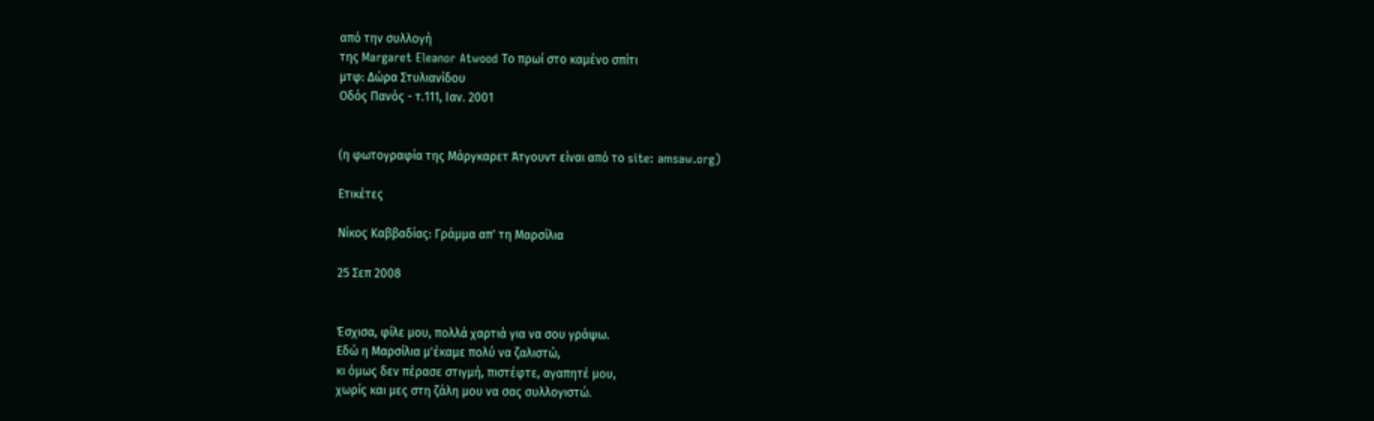από την συλλογή
της Margaret Eleanor Atwood Το πρωί στο καμένο σπίτι
μτφ: Δώρα Στυλιανίδου
Οδός Πανός - τ.111, Ιαν. 2001


(η φωτογραφία της Μάργκαρετ Άτγουντ είναι από το site: amsaw.org)

Ετικέτες

Νίκος Καββαδίας: Γράμμα απ' τη Μαρσίλια

25 Σεπ 2008


Έσχισα, φίλε μου, πολλά χαρτιά για να σου γράψω.
Εδώ η Μαρσίλια μ'έκαμε πολύ να ζαλιστώ,
κι όμως δεν πέρασε στιγμή, πιστέφτε, αγαπητέ μου,
χωρίς και μες στη ζάλη μου να σας συλλογιστώ.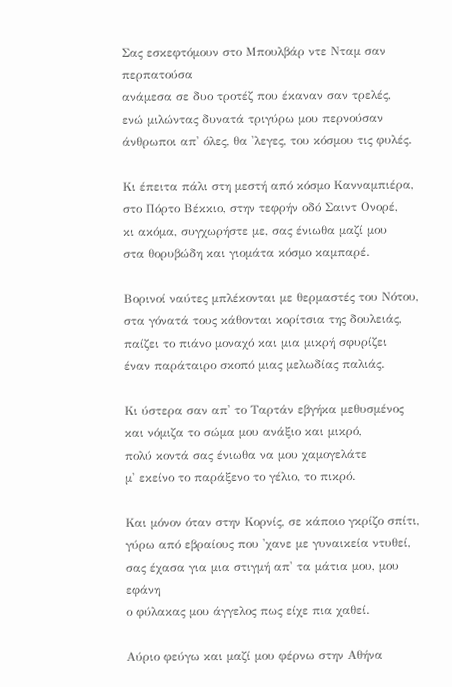Σας εσκεφτόμουν στο Μπουλβάρ ντε Νταμ σαν περπατούσα
ανάμεσα σε δυο τροτέζ που έκαναν σαν τρελές,
ενώ μιλώντας δυνατά τριγύρω μου περνούσαν
άνθρωποι απ' όλες, θα 'λεγες, του κόσμου τις φυλές.

Κι έπειτα πάλι στη μεστή από κόσμο Κανναμπιέρα,
στο Πόρτο Βέκκιο, στην τεφρήν οδό Σαιντ Ονορέ,
κι ακόμα, συγχωρήστε με, σας ένιωθα μαζί μου
στα θορυβώδη και γιομάτα κόσμο καμπαρέ.

Βορινοί ναύτες μπλέκονται με θερμαστές του Νότου,
στα γόνατά τους κάθονται κορίτσια της δουλειάς,
παίζει το πιάνο μοναχό και μια μικρή σφυρίζει
έναν παράταιρο σκοπό μιας μελωδίας παλιάς.

Κι ύστερα σαν απ' το Ταρτάν εβγήκα μεθυσμένος
και νόμιζα το σώμα μου ανάξιο και μικρό,
πολύ κοντά σας ένιωθα να μου χαμογελάτε
μ' εκείνο το παράξενο το γέλιο, το πικρό.

Και μόνον όταν στην Κορνίς, σε κάποιο γκρίζο σπίτι,
γύρω από εβραίους που 'χανε με γυναικεία ντυθεί,
σας έχασα για μια στιγμή απ' τα μάτια μου, μου εφάνη
ο φύλακας μου άγγελος πως είχε πια χαθεί.

Αύριο φεύγω και μαζί μου φέρνω στην Αθήνα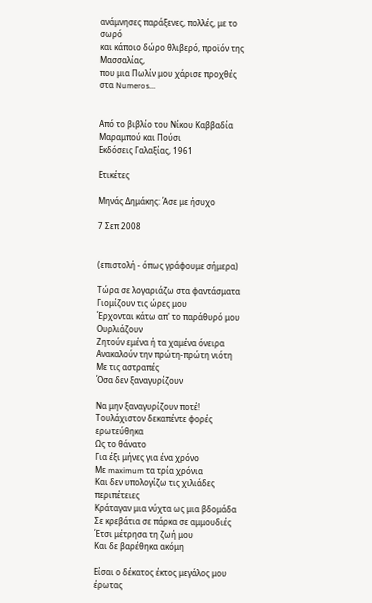ανάμνησες παράξενες, πολλές, με το σωρό
και κάποιο δώρο θλιβερό, προϊόν της Μασσαλίας,
που μια Πωλίν μου χάρισε προχθές στα Numeros...


Από το βιβλίο του Νίκου Καββαδία Μαραμπού και Πούσι
Εκδόσεις Γαλαξίας, 1961

Ετικέτες

Μηνάς Δημάκης: Άσε με ήσυχο

7 Σεπ 2008


(επιστολή - όπως γράφουμε σήμερα)

Τώρα σε λογαριάζω στα φαντάσματα
Γιομίζουν τις ώρες μου
Έρχονται κάτω απ' το παράθυρό μου
Ουρλιάζουν
Ζητούν εμένα ή τα χαμένα όνειρα
Ανακαλούν την πρώτη-πρώτη νιότη
Με τις αστραπές
Όσα δεν ξαναγυρίζουν

Να μην ξαναγυρίζουν ποτέ!
Τουλάχιστον δεκαπέντε φορές ερωτεύθηκα
Ως το θάνατο
Για έξι μήνες για ένα χρόνο
Με maximum τα τρία χρόνια
Και δεν υπολογίζω τις χιλιάδες περιπέτειες
Κράταγαν μια νύχτα ως μια βδομάδα
Σε κρεβάτια σε πάρκα σε αμμουδιές
Έτσι μέτρησα τη ζωή μου
Και δε βαρέθηκα ακόμη

Είσαι ο δέκατος έκτος μεγάλος μου έρωτας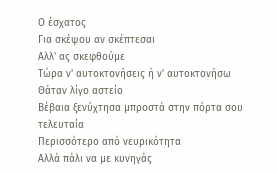Ο έσχατος
Για σκέψου αν σκέπτεσαι
Αλλ' ας σκεφθούμε
Τώρα ν' αυτοκτονήσεις ή ν' αυτοκτονήσω
Θάταν λίγο αστείο
Βέβαια ξενύχτησα μπροστά στην πόρτα σου τελευταία
Περισσότερο από νευρικότητα
Αλλά πάλι να με κυνηγάς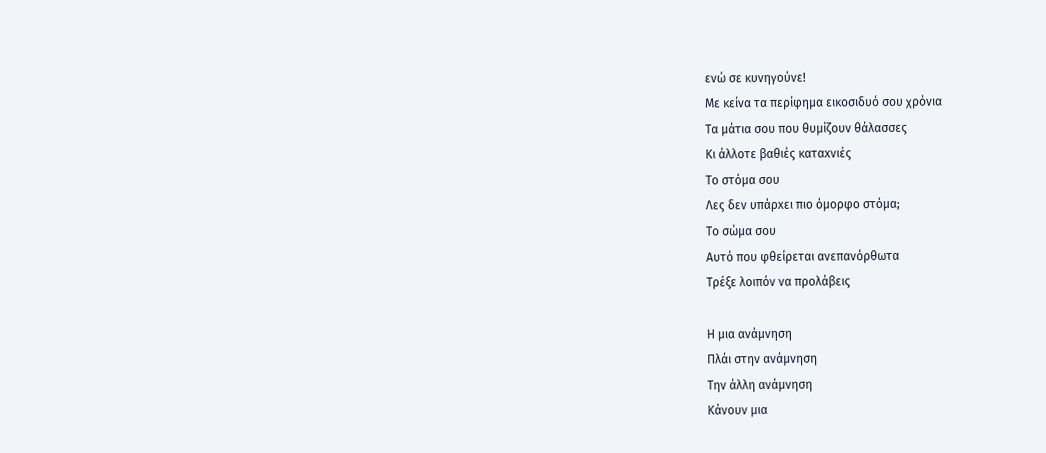ενώ σε κυνηγούνε!
Με κείνα τα περίφημα εικοσιδυό σου χρόνια
Τα μάτια σου που θυμίζουν θάλασσες
Κι άλλοτε βαθιές καταxνιές
Το στόμα σου
Λες δεν υπάρxει πιο όμορφο στόμα;
Το σώμα σου
Αυτό που φθείρεται ανεπανόρθωτα
Τρέξε λοιπόν να προλάβεις

Η μια ανάμνηση
Πλάι στην ανάμνηση
Την άλλη ανάμνηση
Κάνουν μια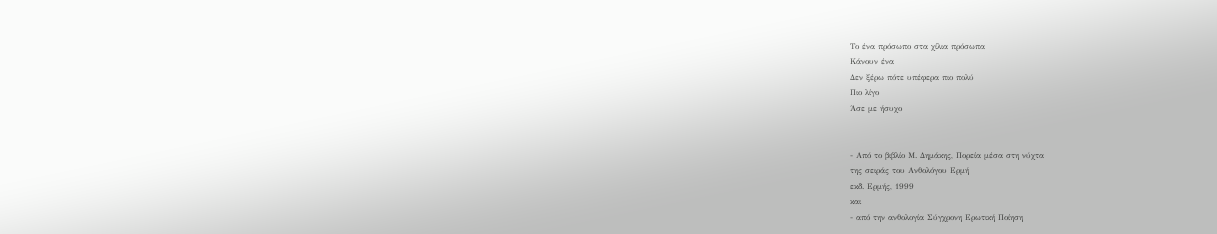Το ένα πρόσωπο στα χίλια πρόσωπα
Κάνουν ένα
Δεν ξέρω πότε υπέφερα πιο πολύ
Πιο λίγο
Άσε με ήσυχο


- Από το βιβλίο Μ. Δημάκης, Πορεία μέσα στη νύχτα
της σειράς του Ανθολόγου Ερμή
εκδ. Ερμής, 1999
και
- από την ανθολογία Σύγχρονη Ερωτική Ποίηση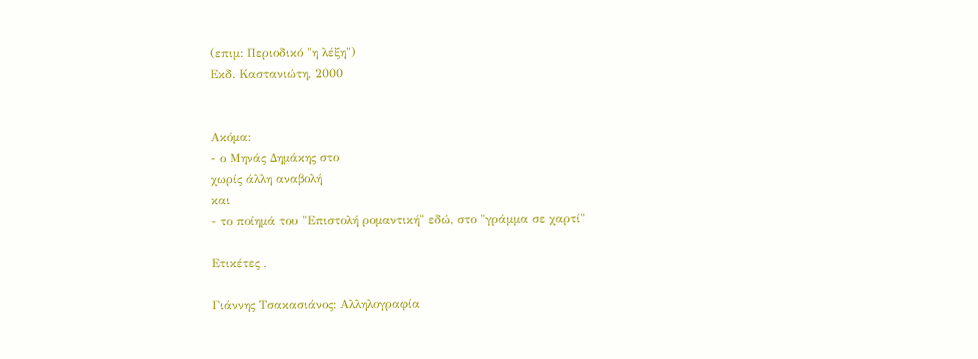(επιμ: Περιοδικό "η λέξη")
Εκδ. Καστανιώτη, 2000


Ακόμα:
- ο Μηνάς Δημάκης στο
χωρίς άλλη αναβολή
και
- το ποίημά του "Επιστολή ρομαντική" εδώ, στο "γράμμα σε χαρτί"

Ετικέτες ,

Γιάννης Τσακασιάνος: Αλληλογραφία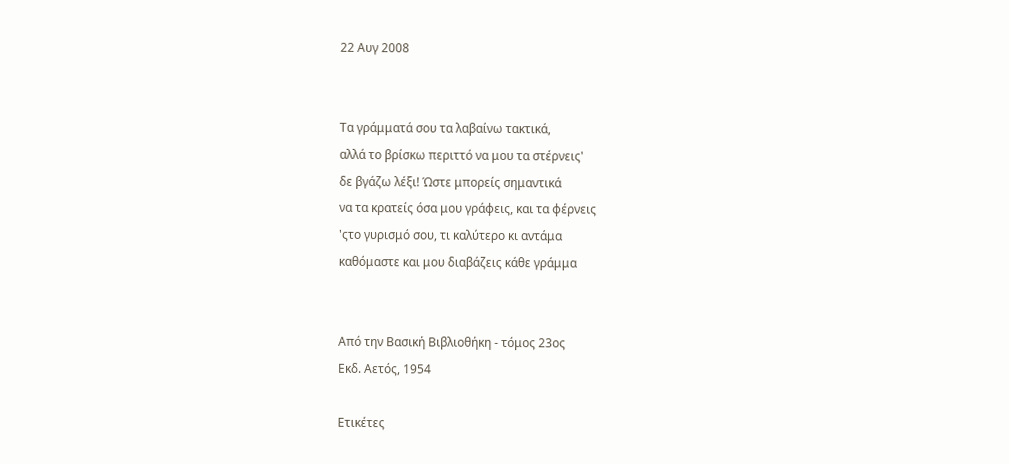22 Αυγ 2008


Τα γράμματά σου τα λαβαίνω τακτικά,
αλλά το βρίσκω περιττό να μου τα στέρνεις'
δε βγάζω λέξι! Ώστε μπορείς σημαντικά
να τα κρατείς όσα μου γράφεις, και τα φέρνεις
'ςτο γυρισμό σου, τι καλύτερο κι αντάμα
καθόμαστε και μου διαβάζεις κάθε γράμμα


Από την Βασική Βιβλιοθήκη - τόμος 23ος
Εκδ. Αετός, 1954

Ετικέτες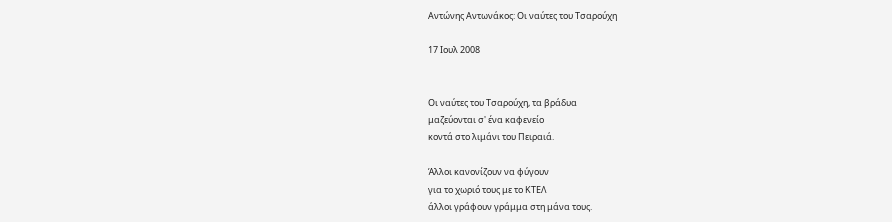Αντώνης Αντωνάκος: Οι ναύτες του Τσαρούχη

17 Ιουλ 2008


Οι ναύτες του Τσαρούχη, τα βράδυα
μαζεύονται σ' ένα καφενείο
κοντά στο λιμάνι του Πειραιά.

Άλλοι κανονίζουν να φύγουν
για το χωριό τους με το ΚΤΕΛ
άλλοι γράφουν γράμμα στη μάνα τους.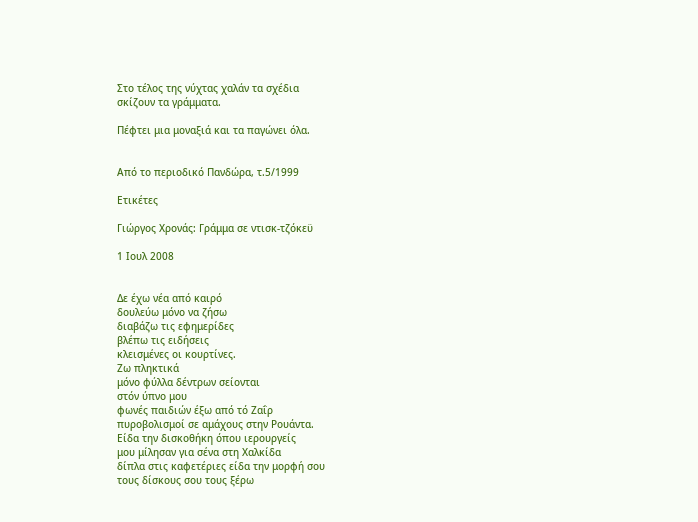Στο τέλος της νύχτας χαλάν τα σχέδια
σκίζουν τα γράμματα.

Πέφτει μια μοναξιά και τα παγώνει όλα.


Από τo περιοδικό Πανδώρα, τ.5/1999

Ετικέτες

Γιώργος Χρονάς: Γράμμα σε ντισκ-τζόκεϋ

1 Ιουλ 2008


Δε έχω νέα από καιρό
δουλεύω μόνο να ζήσω
διαβάζω τις εφημερίδες
βλέπω τις ειδήσεις
κλεισμένες οι κουρτίνες.
Ζω πληκτικά
μόνο φύλλα δέντρων σείονται
στόν ύπνο μου
φωνές παιδιών έξω από τό Ζαΐρ
πυροβολισμοί σε αμάχους στην Ρουάντα.
Είδα την δισκοθήκη όπου ιερουργείς
μου μίλησαν για σένα στη Χαλκίδα
δίπλα στις καφετέριες είδα την μορφή σου
τους δίσκους σου τους ξέρω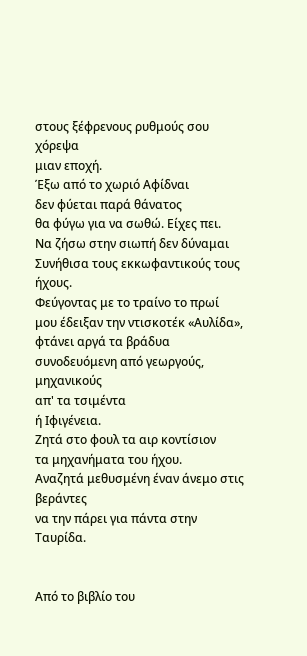στους ξέφρενους ρυθμούς σου χόρεψα
μιαν εποχή.
Έξω από το χωριό Αφίδναι
δεν φύεται παρά θάνατος
θα φύγω για να σωθώ. Είχες πει.
Να ζήσω στην σιωπή δεν δύναμαι
Συνήθισα τους εκκωφαντικούς τους ήχους.
Φεύγοντας με το τραίνο το πρωί
μου έδειξαν την ντισκοτέκ «Αυλίδα»,
φτάνει αργά τα βράδυα
συνοδευόμενη από γεωργούς, μηχανικούς
απ' τα τσιμέντα
ή Ιφιγένεια.
Ζητά στο φουλ τα αιρ κοντίσιον
τα μηχανήματα του ήχου.
Αναζητά μεθυσμένη έναν άνεμο στις βεράντες
να την πάρει για πάντα στην Ταυρίδα.


Από το βιβλίο του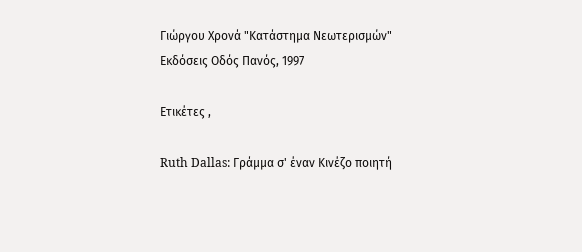Γιώργου Χρονά "Κατάστημα Νεωτερισμών"
Εκδόσεις Οδός Πανός, 1997

Ετικέτες ,

Ruth Dallas: Γράμμα σ' έναν Κινέζο ποιητή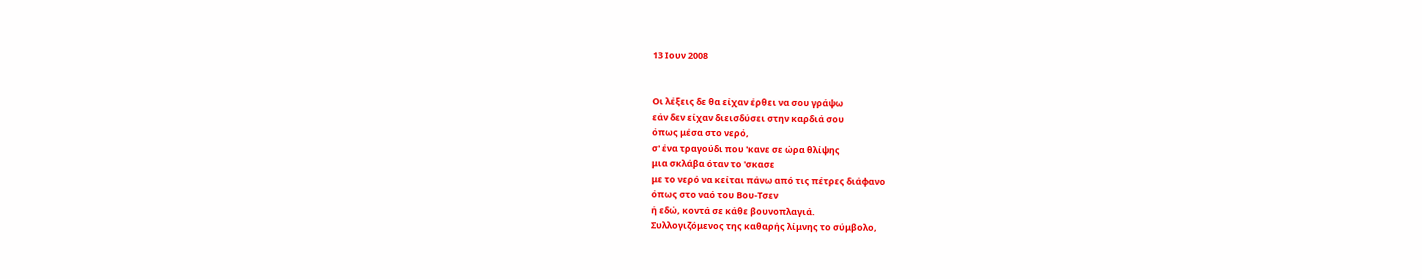13 Ιουν 2008


Οι λέξεις δε θα είχαν έρθει να σου γράψω
εάν δεν είχαν διεισδύσει στην καρδιά σου
όπως μέσα στο νερό,
σ' ένα τραγούδι που 'κανε σε ώρα θλίψης
μια σκλάβα όταν το 'σκασε
με το νερό να κείται πάνω από τις πέτρες διάφανο
όπως στο ναό του Βου-Τσεν
ή εδώ, κοντά σε κάθε βουνοπλαγιά.
Συλλογιζόμενος της καθαρής λίμνης το σύμβολο,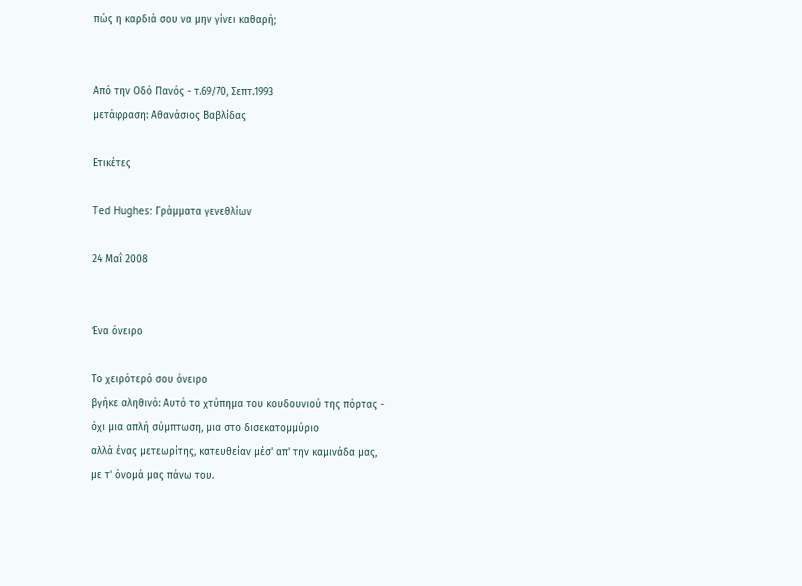πώς η καρδιά σου να μην γίνει καθαρή;


Από την Οδό Πανός - τ.69/70, Σεπτ.1993
μετάφραση: Αθανάσιος Βαβλίδας

Ετικέτες

Ted Hughes: Γράμματα γενεθλίων

24 Μαΐ 2008


Ένα όνειρο

Το χειρότερό σου όνειρο
βγήκε αληθινό: Αυτό το χτύπημα του κουδουνιού της πόρτας -
όχι μια απλή σύμπτωση, μια στο δισεκατομμύριο
αλλά ένας μετεωρίτης, κατευθείαν μέσ' απ' την καμινάδα μας,
με τ' όνομά μας πάνω του.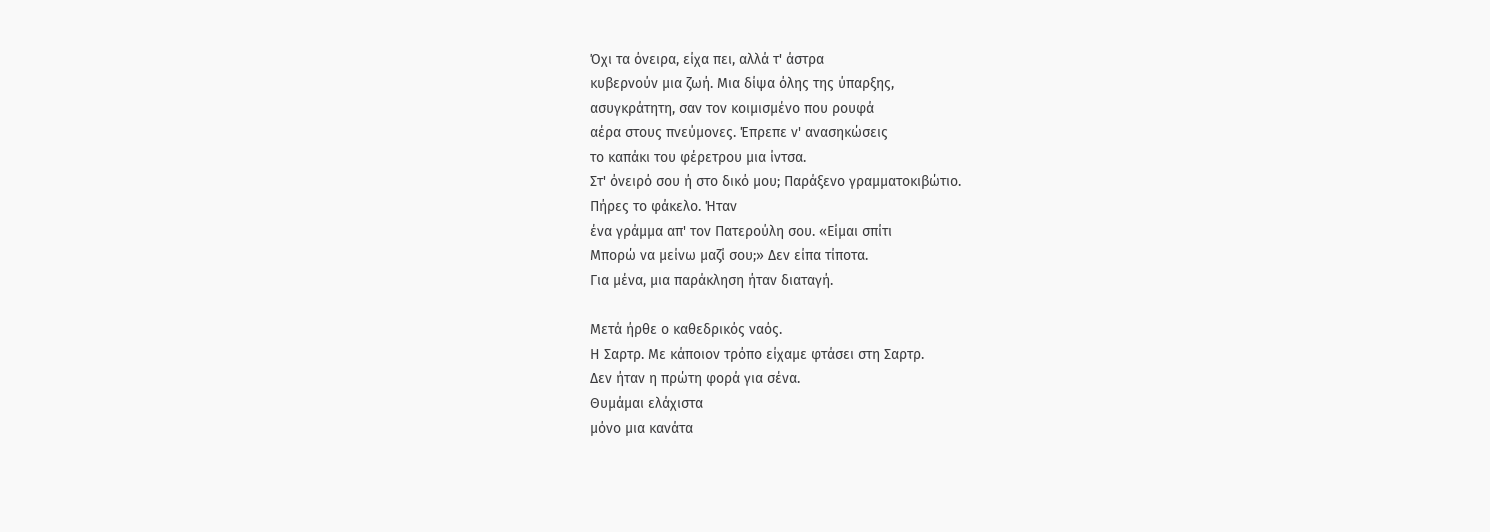Όχι τα όνειρα, είχα πει, αλλά τ' άστρα
κυβερνούν μια ζωή. Μια δίψα όλης της ύπαρξης,
ασυγκράτητη, σαν τον κοιμισμένο που ρουφά
αέρα στους πνεύμονες. Έπρεπε ν' ανασηκώσεις
το καπάκι του φέρετρου μια ίντσα.
Στ' όνειρό σου ή στο δικό μου; Παράξενο γραμματοκιβώτιο.
Πήρες το φάκελο. Ήταν
ένα γράμμα απ' τον Πατερούλη σου. «Είμαι σπίτι
Μπορώ να μείνω μαζί σου;» Δεν είπα τίποτα.
Για μένα, μια παράκληση ήταν διαταγή.

Μετά ήρθε ο καθεδρικός ναός.
Η Σαρτρ. Με κάποιον τρόπο είχαμε φτάσει στη Σαρτρ.
Δεν ήταν η πρώτη φορά για σένα.
Θυμάμαι ελάχιστα
μόνο μια κανάτα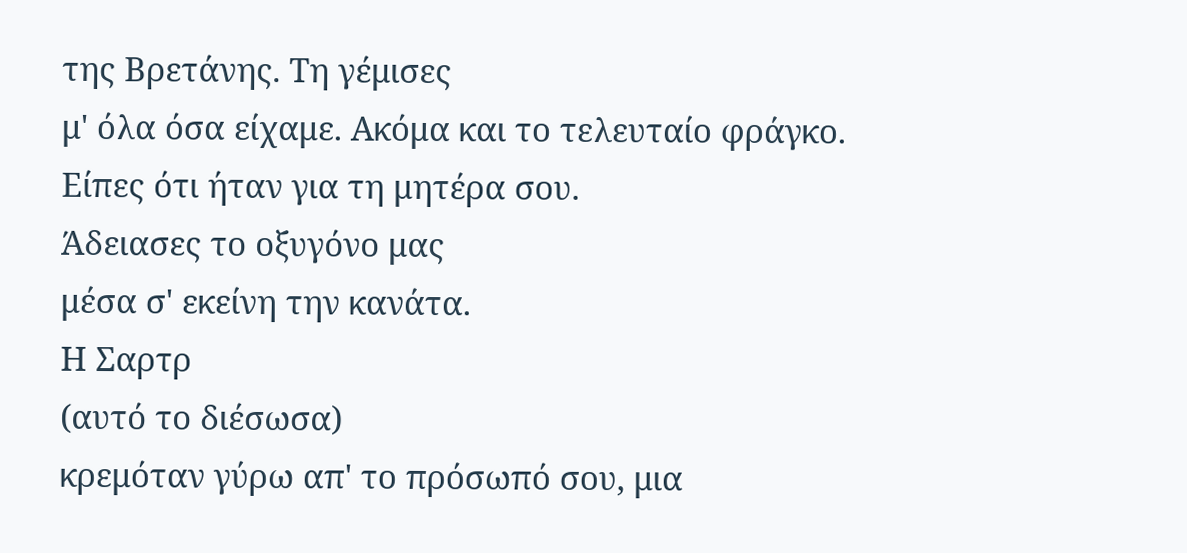της Βρετάνης. Τη γέμισες
μ' όλα όσα είχαμε. Ακόμα και το τελευταίο φράγκο.
Είπες ότι ήταν για τη μητέρα σου.
Άδειασες το οξυγόνο μας
μέσα σ' εκείνη την κανάτα.
Η Σαρτρ
(αυτό το διέσωσα)
κρεμόταν γύρω απ' το πρόσωπό σου, μια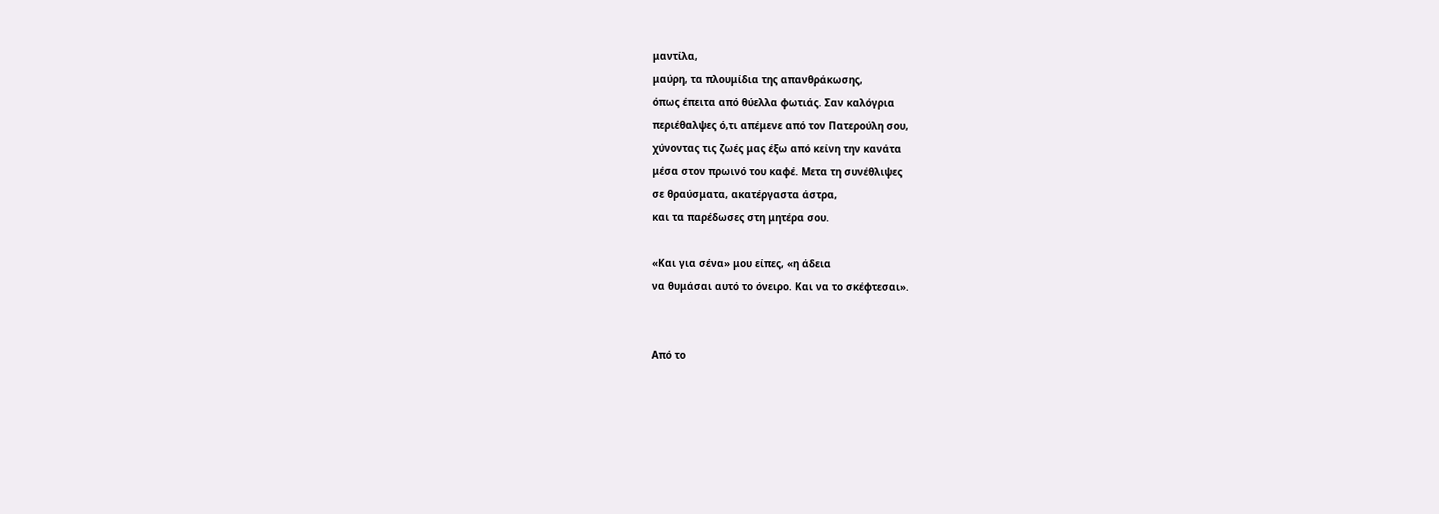μαντίλα,
μαύρη, τα πλουμίδια της απανθράκωσης,
όπως έπειτα από θύελλα φωτιάς. Σαν καλόγρια
περιέθαλψες ό,τι απέμενε από τον Πατερούλη σου,
χύνοντας τις ζωές μας έξω από κείνη την κανάτα
μέσα στον πρωινό του καφέ. Μετα τη συνέθλιψες
σε θραύσματα, ακατέργαστα άστρα,
και τα παρέδωσες στη μητέρα σου.

«Και για σένα» μου είπες, «η άδεια
να θυμάσαι αυτό το όνειρο. Και να το σκέφτεσαι».


Από το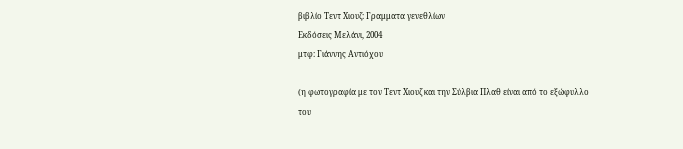βιβλίο Τεντ Χιουζ: Γραμματα γενεθλίων
Εκδόσεις Μελάνι, 2004
μτφ: Γιάννης Αντιόχου

(η φωτογραφία με τον Τεντ Χιουζ και την Σύλβια Πλαθ είναι από το εξώφυλλο
του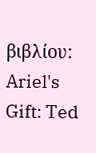βιβλίου: Ariel's Gift: Ted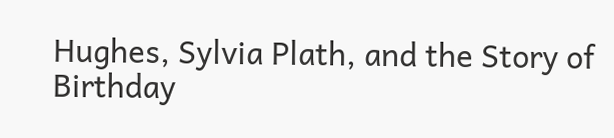Hughes, Sylvia Plath, and the Story of Birthday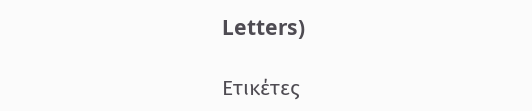Letters)

Ετικέτες